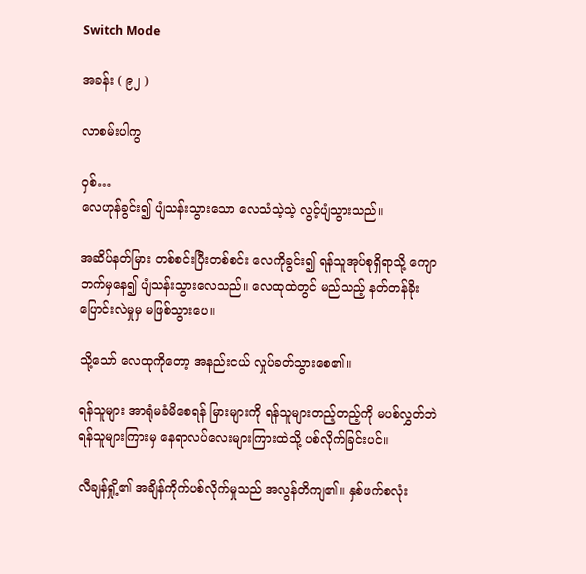Switch Mode

အခန်း ( ၉၂ )

လာစမ်းပါကွ

ဝှစ်…
လေဟုန်ခွင်း၍ ပျံသန်းသွားသော လေသံသဲ့သဲ့ လွင့်ပျံသွားသည်။

အဆိပ်နတ်မြား တစ်စင်းပြီးတစ်စင်း လေကိုခွင်း၍ ရန်သူအုပ်စုရှိရာသို့ ကျောဘက်မှနေ၍ ပျံသန်းသွားလေသည်။ လေထုထဲတွင် မည်သည့် နတ်တန်ခိုးပြောင်းလဲမှုမှ မဖြစ်သွားပေ။

သို့သော် လေထုကိုတော့ အနည်းငယ် လှုပ်ခတ်သွားစေ၏။

ရန်သူများ အာရုံမခံမိစေရန် မြားများကို ရန်သူများတည့်တည့်ကို မပစ်လွှတ်ဘဲ ရန်သူများကြားမှ နေရာလပ်လေးများကြားထဲသို့ ပစ်လိုက်ခြင်းပင်။

လီချန်ရှို့၏ အချိန်ကိုက်ပစ်လိုက်မှုသည် အလွန်တိကျ၏။ နှစ်ဖက်စလုံး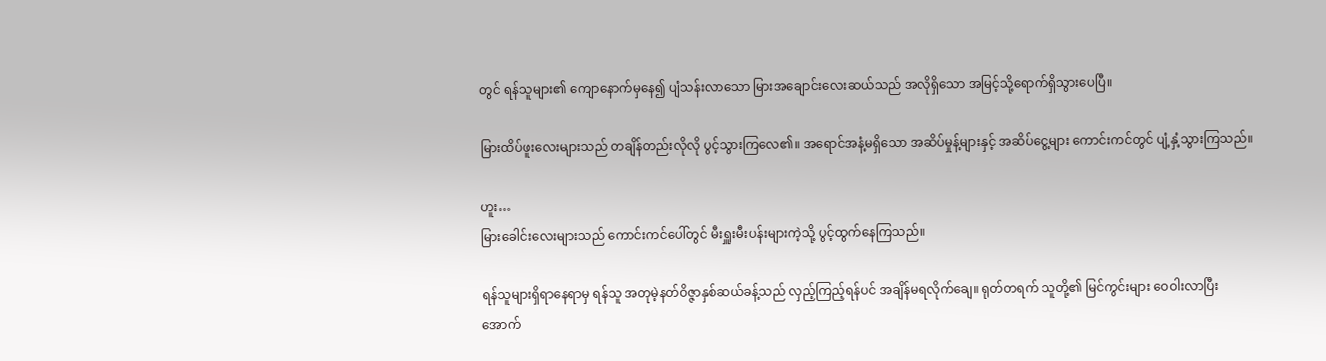တွင် ရန်သူများ၏ ကျောနောက်မှနေ၍ ပျံသန်းလာသော မြားအချောင်းလေးဆယ်သည် အလိုရှိသော အမြင့်သို့ရောက်ရှိသွားပေပြီ။

မြားထိပ်ဖူးလေးများသည် တချိန်တည်းလိုလို ပွင့်သွားကြလေ၏။ အရောင်အနံ့မရှိသော အဆိပ်မှုန့်များနှင့် အဆိပ်ငွေ့များ ကောင်းကင်တွင် ပျံ့နှံ့သွားကြသည်။

ဟူး…
မြားခေါင်းလေးများသည် ကောင်းကင်ပေါ်တွင် မီးရှူးမီးပန်းများကဲ့သို့ ပွင့်ထွက်နေကြသည်။

ရန်သူများရှိရာနေရာမှ ရန်သူ အတုမဲ့နတ်ဝိဇ္ဇာနှစ်ဆယ်ခန့်သည် လှည့်ကြည့်ရန်ပင် အချိန်မရလိုက်ချေ။ ရုတ်တရက် သူတို့၏ မြင်ကွင်းများ ဝေဝါးလာပြီး အောက်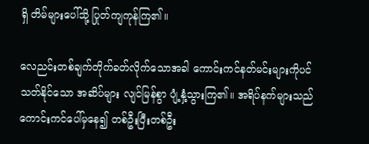ရှိ တိမ်များပေါ်သို့ ပြုတ်ကျကုန်ကြ၏။

လေညင်းတစ်ချက်တိုက်ခတ်လိုက်သောအခါ ကောင်းကင်နတ်မင်းများကိုပင် သတ်နိုင်သော အဆိပ်များ လျင်မြန်စွာ ပျံ့နှံ့သွားကြ၏။ အရိပ်နက်များသည် ကောင်းကင်ပေါ်မှနေ၍ တစ်ဦးပြီးတစ်ဦး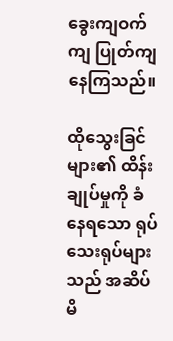ခွေးကျဝက်ကျ ပြုတ်ကျနေကြသည်။

ထိုသွေးခြင်များ၏ ထိန်းချုပ်မှုကို ခံနေရသော ရုပ်သေးရုပ်များသည် အဆိပ်မိ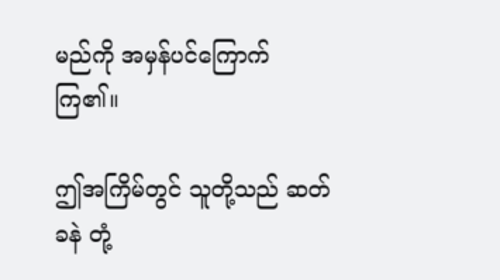မည်ကို အမှန်ပင်ကြောက်ကြ၏။

ဤအကြိမ်တွင် သူတို့သည် ဆတ်ခနဲ တုံ့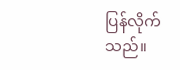ပြန်လိုက်သည်။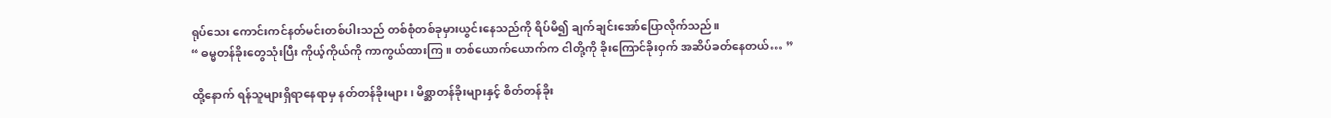ရုပ်သေး ကောင်းကင်နတ်မင်းတစ်ပါးသည် တစ်စုံတစ်ခုမှားယွင်းနေသည်ကို ရိပ်မိ၍ ချက်ချင်းအော်ပြောလိုက်သည်။
“ ဓမ္မတန်ခိုးတွေသုံးပြီး ကိုယ့်ကိုယ်ကို ကာကွယ်ထားကြ။ တစ်ယောက်ယောက်က ငါတို့ကို ခိုးကြောင်ခိုးဝှက် အဆိပ်ခတ်နေတယ်… ”

ထို့နောက် ရန်သူများရှိရာနေရာမှ နတ်တန်ခိုးများ၊ မိစ္ဆာတန်ခိုးများနှင့် စိတ်တန်ခိုး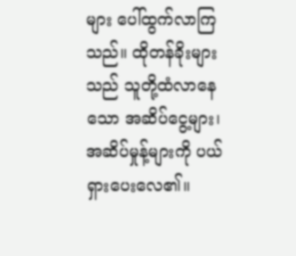များ ပေါ်ထွက်လာကြသည်။ ထိုတန်ခိုးများသည် သူတို့ထံလာနေသော အဆိပ်ငွေ့များ၊ အဆိပ်မှုန့်များကို ပယ်ရှားပေးလေ၏။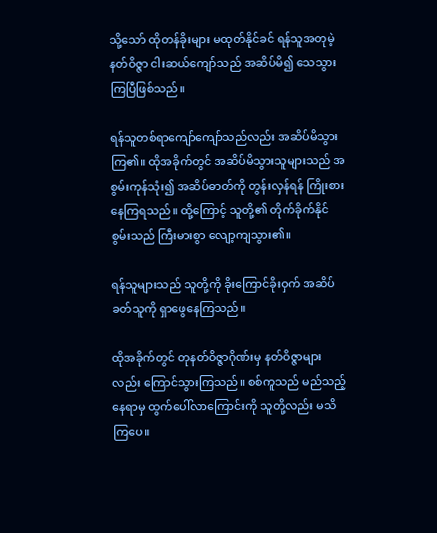သို့သော် ထိုတန်ခိုးများ မထုတ်နိုင်ခင် ရန်သူအတုမဲ့နတ်ဝိဇ္ဇာ ငါးဆယ်ကျော်သည် အဆိပ်မိ၍ သေသွားကြပြီဖြစ်သည်။

ရန်သူတစ်ရာကျော်ကျော်သည်လည်း အဆိပ်မိသွားကြ၏။ ထိုအခိုက်တွင် အဆိပ်မိသွားသူများသည် အစွမ်းကုန်သုံး၍ အဆိပ်ဓာတ်ကို တွန်းလှန်ရန် ကြိုးစားနေကြရသည်။ ထို့ကြောင့် သူတို့၏ တိုက်ခိုက်နိုင်စွမ်းသည် ‌ကြီးမားစွာ လျော့ကျသွား၏။

ရန်သူများသည် သူတို့ကို ခိုးကြောင်ခိုးဝှက် အဆိပ်ခတ်သူကို ရှာဖွေနေကြသည်။

ထိုအခိုက်တွင် တုနတ်ဝိဇ္ဇာဂိုဏ်းမှ နတ်ဝိဇ္ဇာများလည်း ကြောင်သွားကြသည်။ စစ်ကူသည် မည်သည့်နေရာမှ ထွက်ပေါ်လာကြောင်းကို သူတို့လည်း မသိကြပေ။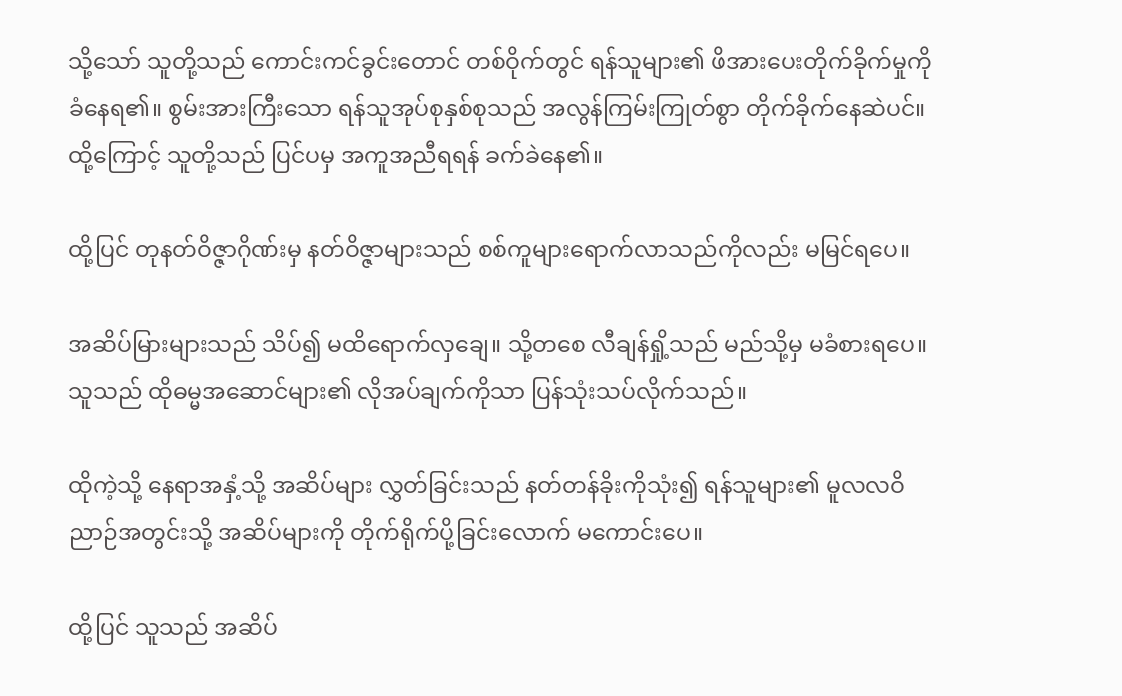သို့သော် သူတို့သည် ကောင်းကင်ခွင်းတောင် တစ်ဝိုက်တွင် ရန်သူများ၏ ဖိအားပေးတိုက်ခိုက်မှုကို ခံနေရ၏။ စွမ်းအားကြီးသော ရန်သူအုပ်စုနှစ်စုသည် အလွန်ကြမ်းကြုတ်စွာ တိုက်ခိုက်နေဆဲပင်။ ထို့ကြောင့် သူတို့သည် ပြင်ပမှ အကူအညီရရန် ခက်ခဲနေ၏။

ထို့ပြင် တုနတ်ဝိဇ္ဇာဂိုဏ်းမှ နတ်ဝိဇ္ဇာများသည် စစ်ကူများရောက်လာသည်ကိုလည်း မမြင်ရပေ။

အဆိပ်မြားများသည် သိပ်၍ မထိရောက်လှချေ။ သို့တစေ လီချန်ရှို့သည် မည်သို့မှ မခံစားရပေ။ သူသည် ထိုဓမ္မအဆောင်များ၏ လိုအပ်ချက်ကိုသာ ပြန်သုံးသပ်လိုက်သည်။

ထိုကဲ့သို့ နေရာအနှံ့သို့ အဆိပ်များ လွှတ်ခြင်းသည် နတ်တန်ခိုးကိုသုံး၍ ရန်သူများ၏ မူလလဝိညာဉ်အတွင်းသို့ အဆိပ်များကို တိုက်ရိုက်ပို့ခြင်းလောက် မကောင်းပေ။

ထို့ပြင် သူသည် အဆိပ်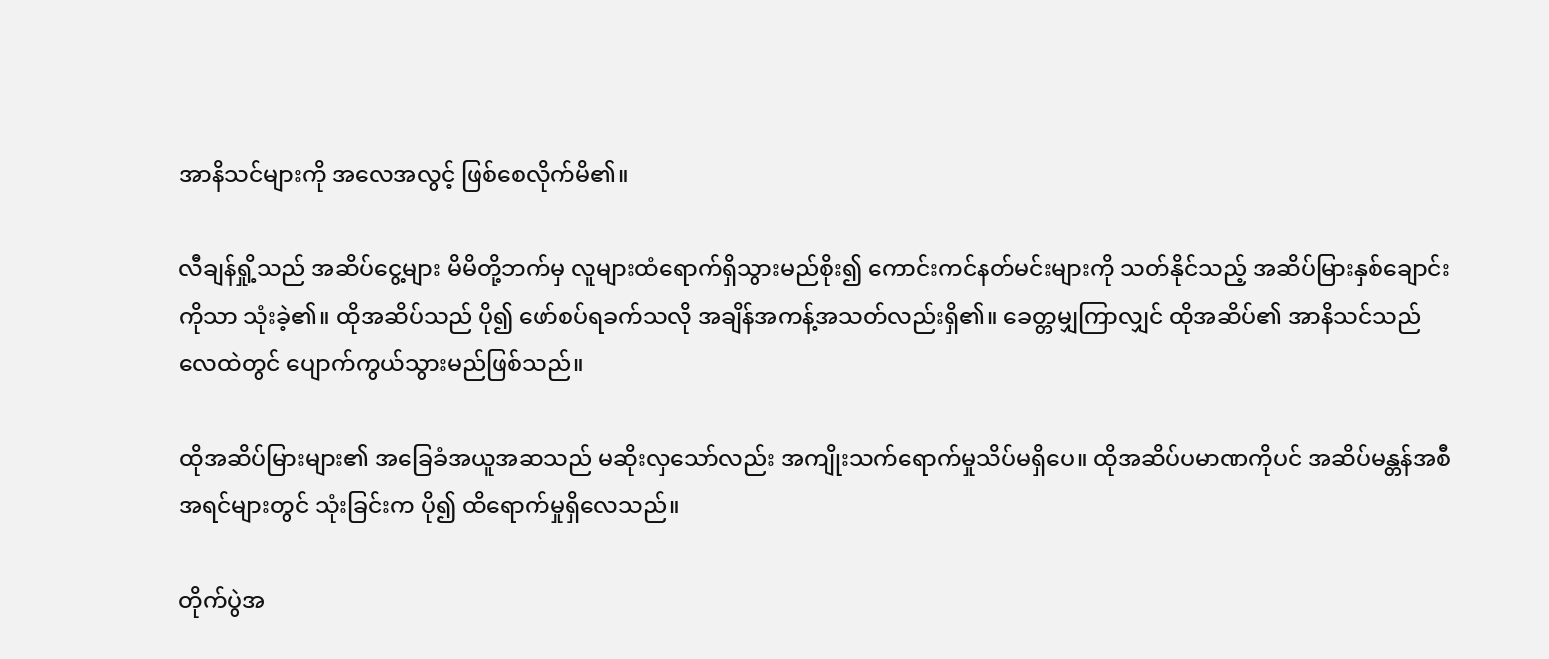အာနိသင်များကို အလေအလွင့် ဖြစ်စေလိုက်မိ၏။

လီချန်ရှို့သည် အဆိပ်ငွေ့များ မိမိတို့ဘက်မှ လူများထံရောက်ရှိသွားမည်စိုး၍ ကောင်းကင်နတ်မင်းများကို သတ်နိုင်သည့် အဆိပ်မြားနှစ်ချောင်းကိုသာ သုံးခဲ့၏။ ထိုအဆိပ်သည် ပို၍ ဖော်စပ်ရခက်သလို အချိန်အကန့်အသတ်လည်းရှိ၏။ ခေတ္တမျှကြာလျှင် ထိုအဆိပ်၏ အာနိသင်သည် လေထဲတွင် ပျောက်ကွယ်သွားမည်ဖြစ်သည်။

ထိုအဆိပ်မြားများ၏ အခြေခံအယူအဆသည် မဆိုးလှသော်လည်း အကျိုးသက်ရောက်မှုသိပ်မရှိပေ။ ထိုအဆိပ်ပမာဏကိုပင် အဆိပ်မန္တန်အစီအရင်များတွင် သုံးခြင်းက ပို၍ ထိရောက်မှုရှိလေသည်။

တိုက်ပွဲအ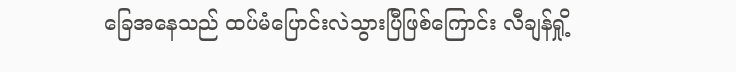ခြေအနေသည် ထပ်မံပြောင်းလဲသွားပြီဖြစ်ကြောင်း လီချန်ရှို့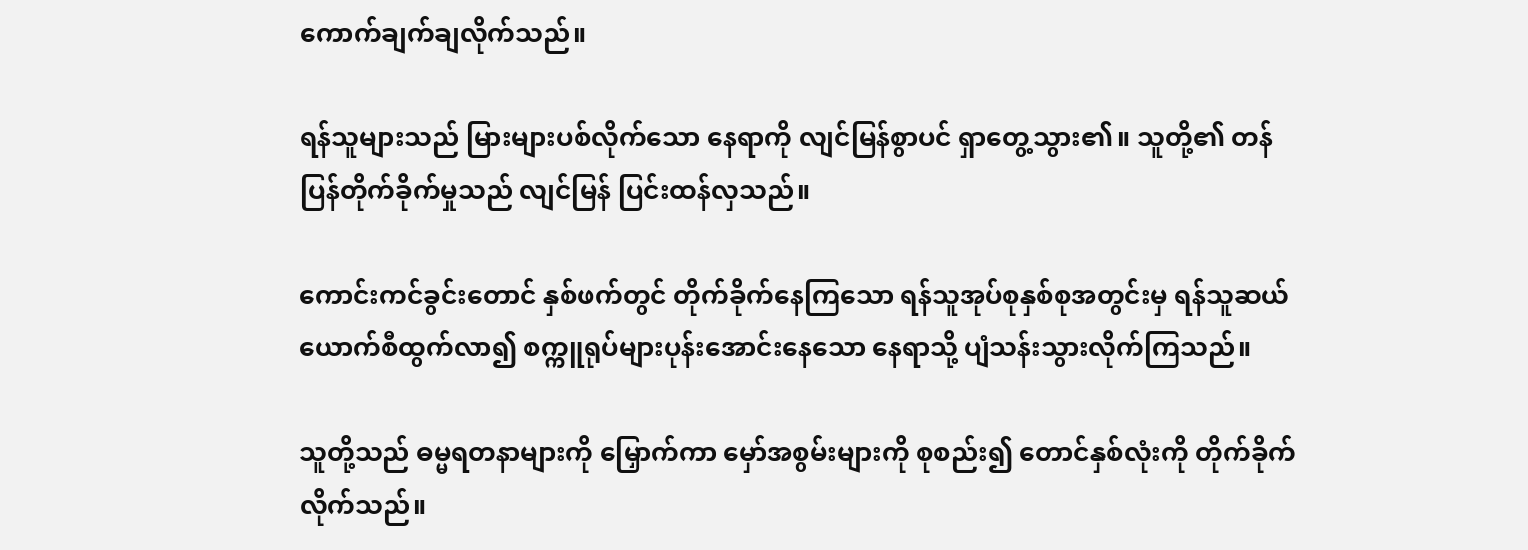ကောက်ချက်ချလိုက်သည်။

ရန်သူများသည် မြားများပစ်လိုက်သော နေရာကို လျင်မြန်စွာပင် ရှာတွေ့သွား၏။ သူတို့၏ တန်ပြန်တိုက်ခိုက်မှုသည် လျင်မြန် ပြင်းထန်လှသည်။

ကောင်းကင်ခွင်းတောင် နှစ်ဖက်တွင် တိုက်ခိုက်နေကြသော ရန်သူအုပ်စုနှစ်စုအတွင်းမှ ရန်သူဆယ်ယောက်စီထွက်လာ၍ စက္ကူရုပ်များပုန်းအောင်းနေသော နေရာသို့ ပျံသန်းသွားလိုက်ကြသည်။

သူတို့သည် ဓမ္မရတနာများကို မြှောက်ကာ မှော်အစွမ်းများကို စုစည်း၍ တောင်နှစ်လုံးကို တိုက်ခိုက်လိုက်သည်။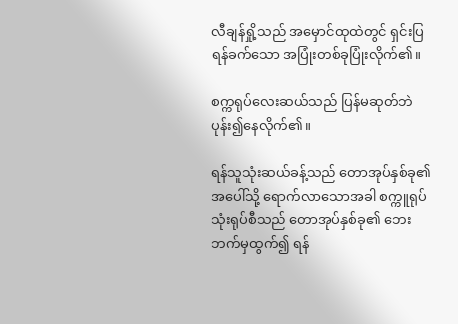လီချန်ရှို့သည် အမှောင်ထုထဲတွင် ရှင်းပြရန်ခက်သော အပြုံးတစ်ခုပြုံးလိုက်၏။

စက္ကရုပ်လေးဆယ်သည် ပြန်မဆုတ်ဘဲ ပုန်း၍နေလိုက်၏။

ရန်သူသုံးဆယ်ခန့်သည် တောအုပ်နှစ်ခု၏ အပေါ်သို့ ရောက်လာသောအခါ စက္ကူရုပ်သုံးရုပ်စီသည် တောအုပ်နှစ်ခု၏ ဘေးဘက်မှထွက်၍ ရန်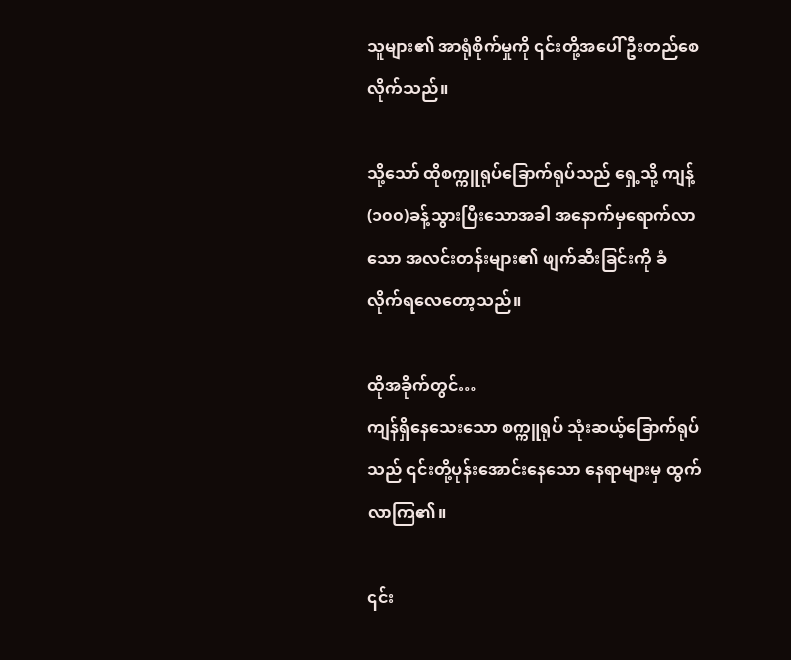သူများ၏ အာရုံစိုက်မှုကို ၎င်းတို့အပေါ် ဦးတည်စေလိုက်သည်။

သို့သော် ထိုစက္ကူရုပ်ခြောက်ရုပ်သည် ရှေ့သို့ ကျန့်(၁၀၀)ခန့်သွားပြီးသောအခါ အနောက်မှရောက်လာသော အလင်းတန်းများ၏ ဖျက်ဆီးခြင်းကို ခံလိုက်ရလေ‌တော့သည်။

ထိုအခိုက်တွင်…
ကျန်ရှိနေသေးသော စက္ကူရုပ် သုံးဆယ့်ခြောက်ရုပ်သည် ၎င်းတို့ပုန်းအောင်းနေသော နေရာများမှ ထွက်လာကြ၏။

၎င်း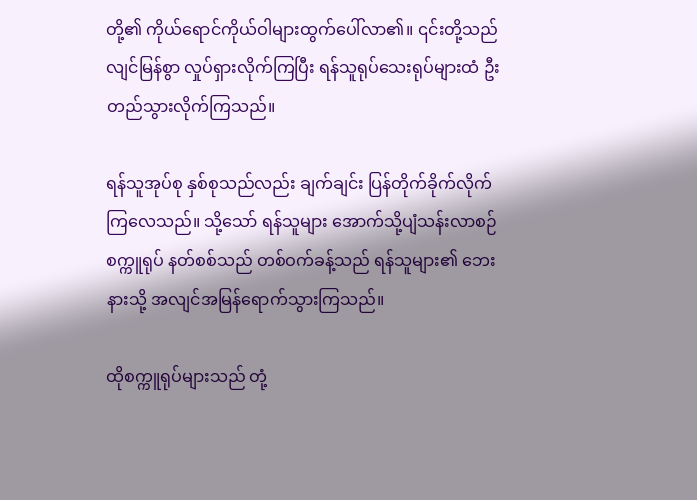တို့၏ ကိုယ်ရောင်ကိုယ်ဝါများထွက်ပေါ်လာ၏။ ၎င်းတို့သည် လျင်မြန်စွာ လှုပ်ရှားလိုက်ကြပြီး ရန်သူရုပ်သေးရုပ်များထံ ဦးတည်သွားလိုက်ကြသည်။

ရန်သူအုပ်စု နှစ်စုသည်လည်း ချက်ချင်း ပြန်တိုက်ခိုက်လိုက်ကြလေသည်။ သို့သော် ရန်သူများ အောက်သို့ပျံသန်းလာစဉ် စက္ကူရုပ် နတ်စစ်သည် တစ်ဝက်ခန့်သည် ရန်သူများ၏ ဘေးနားသို့ အလျင်အမြန်ရောက်သွားကြသည်။

ထိုစက္ကူရုပ်များသည် တုံ့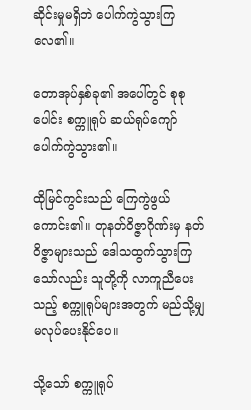ဆိုင်းမှုမရှိဘဲ ပေါက်ကွဲသွားကြလေ၏။

တောအုပ်နှစ်ခု၏ အပေါ်တွင် စုစုပေါင်း စက္ကူရုပ် ဆယ်ရုပ်ကျော်ပေါက်ကွဲသွား၏။

ထိုမြင်ကွင်းသည် ကြေကွဲဖွယ်ကောင်း၏။ တုနတ်ဝိဇ္ဇာဂိုဏ်းမှ နတ်ဝိဇ္ဇာများသည် ဒေါသထွက်သွားကြသော်လည်း သူတို့ကို လာကူညီပေးသည့် စက္ကူရုပ်များအတွက် မည်သို့မျှမလုပ်ပေးနိုင်ပေ။

သို့သော် စက္ကူရုပ်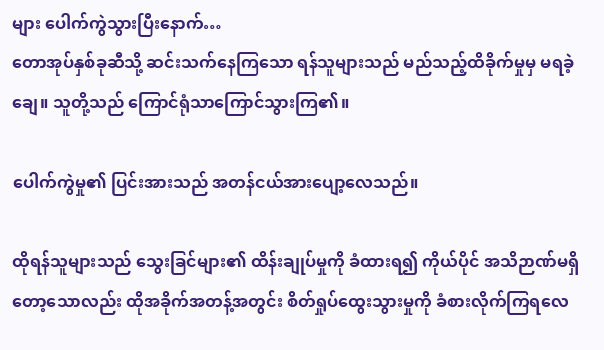များ ပေါက်ကွဲသွားပြီးနောက်…
တောအုပ်နှစ်ခုဆီသို့ ဆင်းသက်နေကြသော ရန်သူများသည် မည်သည့်ထိခိုက်မှုမှ မရခဲ့ချေ။ သူတို့သည် ကြောင်ရုံသာကြောင်သွားကြ၏။

ပေါက်ကွဲမှု၏ ပြင်းအားသည် အတန်ငယ်အားပျော့လေသည်။

ထိုရန်သူများသည် သွေးခြင်များ၏ ထိန်းချုပ်မှုကို ခံထားရ၍ ကိုယ်ပိုင် အသိဉာဏ်မရှိတော့သောလည်း ထိုအခိုက်အတန့်အတွင်း စိတ်ရှုပ်ထွေးသွားမှုကို ခံစားလိုက်ကြရလေ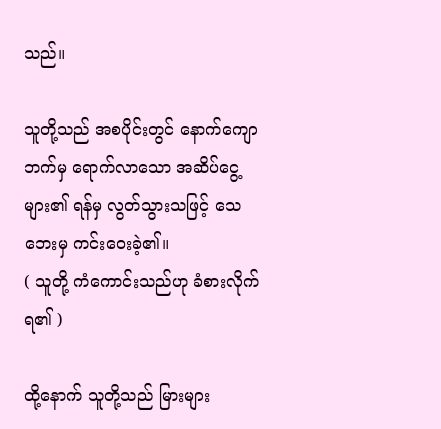သည်။

သူတို့သည် အစပိုင်းတွင် နောက်ကျောဘက်မှ ရောက်လာသော အဆိပ်ငွေ့များ၏ ရန်မှ လွတ်သွားသဖြင့် သေဘေးမှ ကင်းဝေးခဲ့၏။
( သူတို့ ကံကောင်းသည်ဟု ခံစားလိုက်ရ၏ )

ထို့နောက် သူတို့သည် မြားများ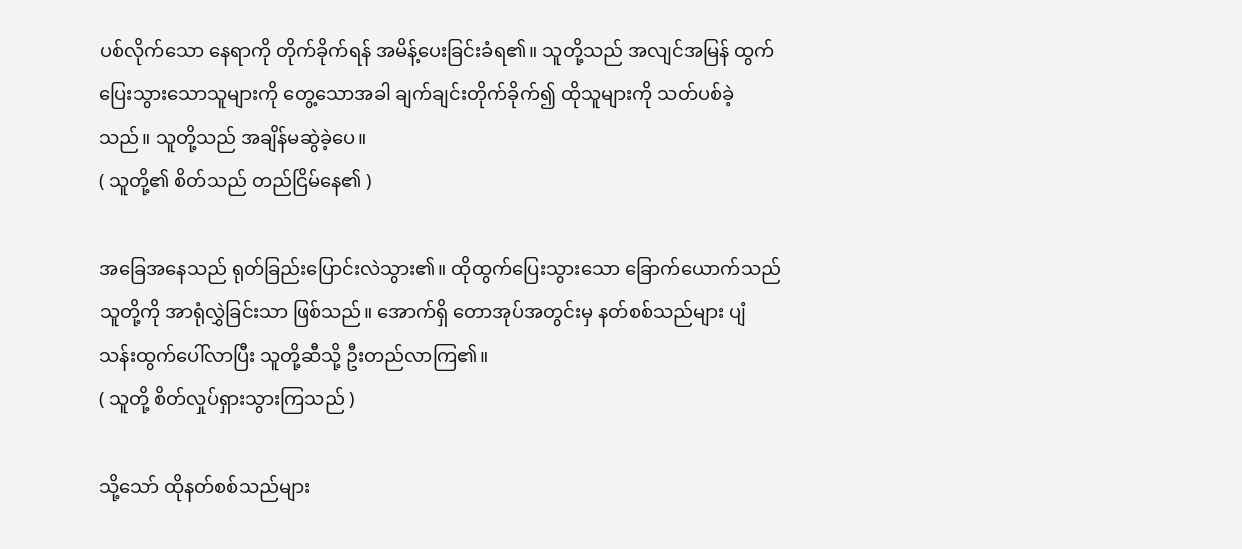ပစ်လိုက်သော နေရာကို တိုက်ခိုက်ရန် အမိန့်ပေးခြင်းခံရ၏။ သူတို့သည် အလျင်အမြန် ထွက်ပြေးသွားသောသူများကို တွေ့သောအခါ ချက်ချင်းတိုက်ခိုက်၍ ထိုသူများကို သတ်ပစ်ခဲ့သည်။ သူတို့သည် အချိန်မဆွဲခဲ့ပေ။
( သူတို့၏ စိတ်သည် တည်ငြိမ်နေ၏ )

အခြေအနေသည် ရုတ်ခြည်းပြောင်းလဲသွား၏။ ထိုထွက်ပြေးသွားသော ခြောက်ယောက်သည် သူတို့ကို အာရုံလွှဲခြင်းသာ ဖြစ်သည်။ အောက်ရှိ တောအုပ်အတွင်းမှ နတ်စစ်သည်များ ပျံသန်းထွက်ပေါ်လာပြီး သူတို့ဆီသို့ ဦးတည်လာကြ၏။
( သူတို့ စိတ်လှုပ်ရှားသွားကြသည် )

သို့သော် ထိုနတ်စစ်သည်များ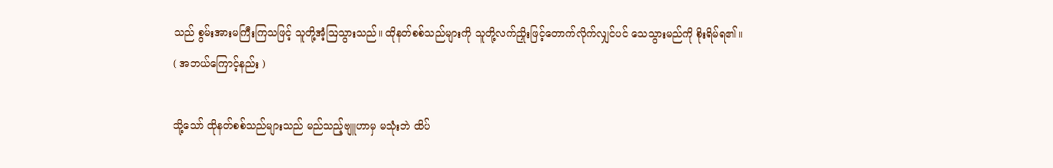သည် စွမ်းအားမကြီးကြသဖြင့် သူတို့အံ့ဩသွားသည်။ ထိုနတ်စစ်သည်များကို သူတို့လက်ညှိုးဖြင့်တောက်လိုက်လျှင်ပင် သေသွားမည်ကို စိုးရိမ်ရ၏။
( အဘယ်ကြောင့်နည်း )

သို့သော် ထိုနတ်စစ်သည်များသည် မည်သည့်ဗျူဟာမှ မသုံးဘဲ ထိပ်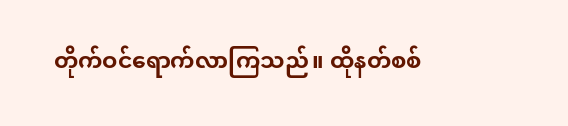တိုက်ဝင်ရောက်လာကြသည်။ ထိုနတ်စစ်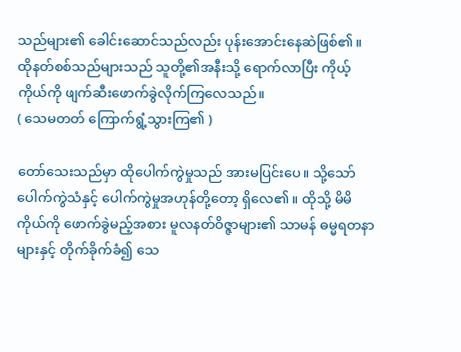သည်များ၏ ခေါင်းဆောင်သည်လည်း ပုန်းအောင်းနေဆဲဖြစ်၏။ ထိုနတ်စစ်သည်များသည် သူတို့၏အနီးသို့ ရောက်လာပြီး ကိုယ့်ကိုယ်ကို ဖျက်ဆီးဖောက်ခွဲလိုက်ကြလေသည်။
( သေမတတ် ကြောက်ရွံ့သွားကြ၏ )

တော်သေးသည်မှာ ထိုပေါက်ကွဲမှုသည် အားမပြင်းပေ။ သို့သော် ပေါက်ကွဲသံနှင့် ပေါက်ကွဲမှုအဟုန်တို့တော့ ရှိလေ၏။ ထိုသို့ မိမိကိုယ်ကို ဖောက်ခွဲမည့်အစား မူလနတ်ဝိဇ္ဇာများ၏ သာမန် ဓမ္မရတနာများနှင့် တိုက်ခိုက်ခံ၍ သေ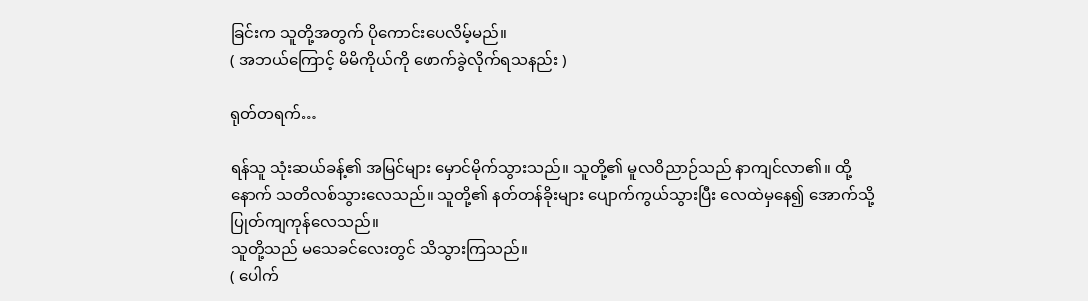ခြင်းက သူတို့အတွက် ပိုကောင်းပေလိမ့်မည်။
( အဘယ်ကြောင့် မိမိကိုယ်ကို ဖောက်ခွဲလိုက်ရသနည်း )

ရုတ်တရက်…

ရန်သူ သုံးဆယ်ခန့်၏ အမြင်များ မှောင်မိုက်သွားသည်။ သူတို့၏ မူလဝိညာဉ်သည် နာကျင်လာ၏။ ထို့နောက် သတိလစ်သွားလေသည်။ သူတို့၏ နတ်တန်ခိုးများ ပျောက်ကွယ်သွားပြီး လေထဲမှနေ၍ အောက်သို့ပြုတ်ကျကုန်လေသည်။
သူတို့သည် မသေခင်လေးတွင် သိသွားကြသည်။
( ပေါက်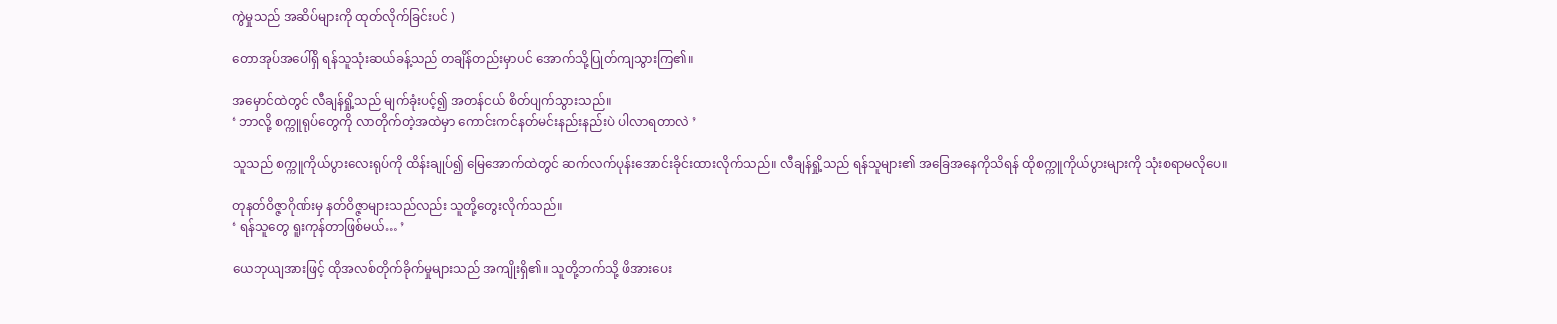ကွဲမှုသည် အဆိပ်များကို ထုတ်လိုက်ခြင်းပင် )

တောအုပ်အပေါ်ရှိ ရန်သူသုံးဆယ်ခန့်သည် တချိန်တည်းမှာပင် အောက်သို့ပြုတ်ကျသွားကြ၏။

အမှောင်ထဲတွင် လီချန်ရှို့သည် မျက်ခုံးပင့်၍ အတန်ငယ် စိတ်ပျက်သွားသည်။
‘ ဘာလို့ စက္ကူရုပ်တွေကို လာတိုက်တဲ့အထဲမှာ ကောင်းကင်နတ်မင်းနည်းနည်းပဲ ပါလာရတာလဲ ’

သူသည် စက္ကူကိုယ်ပွားလေးရုပ်ကို ထိန်းချုပ်၍ မြေအောက်ထဲတွင် ဆက်လက်ပုန်းအောင်းခိုင်းထားလိုက်သည်။ လီချန်ရှို့သည် ရန်သူများ၏ အခြေအနေကိုသိရန် ထိုစက္ကူကိုယ်ပွားများကို သုံးစရာမလိုပေ။

တုနတ်ဝိဇ္ဇာဂိုဏ်းမှ နတ်ဝိဇ္ဇာများသည်လည်း သူတို့တွေးလိုက်သည်။
‘ ရန်သူတွေ ရူးကုန်တာဖြစ်မယ်… ’

ယေဘုယျအားဖြင့် ထိုအလစ်တိုက်ခိုက်မှုများသည် အကျိုးရှိ၏။ သူတို့ဘက်သို့ ဖိအားပေး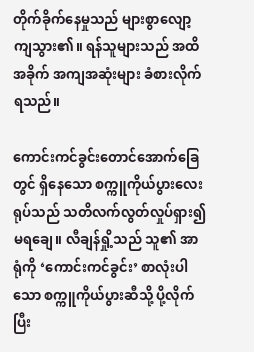တိုက်ခိုက်နေမှုသည် များစွာလျော့ကျသွား၏။ ရန်သူများသည် အထိအခိုက် အကျအဆုံးများ ခံစားလိုက်ရသည်။

ကောင်းကင်ခွင်းတောင်အောက်ခြေတွင် ရှိနေသော စက္ကူကိုယ်ပွားလေးရုပ်သည် သတိလက်လွတ်လှုပ်ရှား၍ မရချေ။ လီချန်ရှို့သည် သူ၏ အာရုံကို ‘ကောင်းကင်ခွင်း’ စာလုံးပါသော စက္ကူကိုယ်ပွားဆီသို့ ပို့လိုက်ပြီး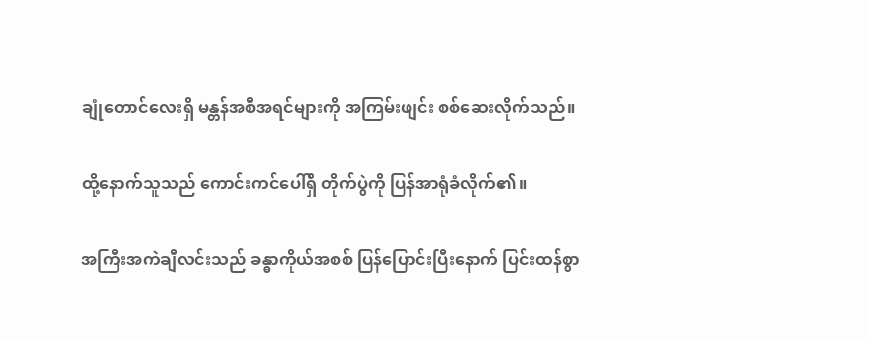ချုံတောင်လေးရှိ မန္တန်အစီအရင်များကို အကြမ်းဖျင်း စစ်ဆေးလိုက်သည်။

ထို့နောက်သူသည် ကောင်းကင်ပေါ်ရှိ တိုက်ပွဲကို ပြန်အာရုံခံလိုက်၏။

အကြီးအကဲချီလင်းသည် ခန္ဓာကိုယ်အစစ် ပြန်ပြောင်းပြီးနောက် ပြင်းထန်စွာ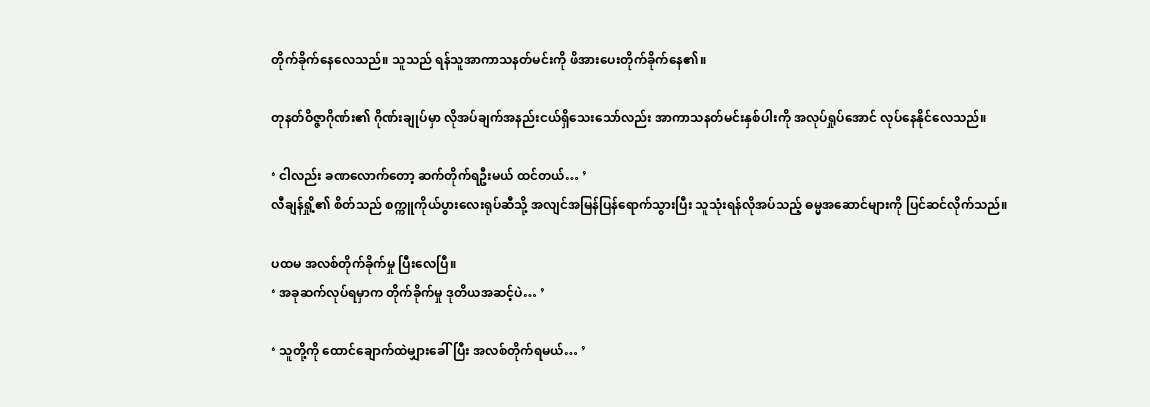တိုက်ခိုက်နေလေသည်။ သူသည် ရန်သူအာကာသနတ်မင်းကို ဖိအားပေးတိုက်ခိုက်နေ၏။

တုနတ်ဝိဇ္ဇာဂိုဏ်း၏ ဂိုဏ်းချုပ်မှာ လိုအပ်ချက်အနည်းငယ်ရှိသေးသော်လည်း အာကာသနတ်မင်းနှစ်ပါးကို အလုပ်ရှုပ်အောင် လုပ်နေနိုင်လေသည်။

‘ ငါလည်း ခဏလောက်တော့ ဆက်တိုက်ရဦးမယ် ထင်တယ်… ’
လီချန်ရှို့၏ စိတ်သည် စက္ကူကိုယ်ပွားလေးရုပ်ဆီသို့ အလျင်အမြန်ပြန်ရောက်သွားပြီး သူသုံးရန်လိုအပ်သည့် ဓမ္မအဆောင်များကို ပြင်ဆင်လိုက်သည်။

ပထမ အလစ်တိုက်ခိုက်မှု ပြီးလေပြီ။
‘ အခုဆက်လုပ်ရမှာက တိုက်ခိုက်မှု ဒုတိယအဆင့်ပဲ… ’

‘ သူတို့ကို ထောင်ချောက်ထဲမျှားခေါ်ပြီး အလစ်တိုက်ရမယ်… ’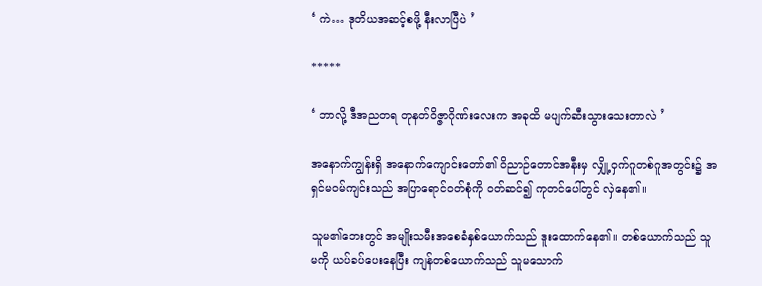‘ ကဲ… ဒုတိယအဆင့်စဖို့ နီးလာပြီပဲ ’

*****

‘ ဘာလို့ ဒီအညတရ တုနတ်ဝိဇ္ဇာဂိုဏ်းလေးက အခုထိ မပျက်ဆီးသွားသေးတာလဲ ’

အနောက်ကျွန်းရှိ အနောက်ကျောင်းတော်၏ ဝိညာဉ်တောင်အနီးမှ လျှို့ဝှက်ဂူတစ်ဂူအတွင်း၌ အရှင်မဝမ်ကျင်းသည် အပြာရောင်ဝတ်စုံကို ဝတ်ဆင်၍ ကုတင်ပေါ်တွင် လှဲနေ၏။

သူမ၏ဘေးတွင် အမျိုးသမီးအစေခံနှစ်ယောက်သည် ဒူးထောက်နေ၏။ တစ်ယောက်သည် သူမကို ယပ်ခပ်ပေးနေပြီး ကျန်တစ်ယောက်သည် သူမသောက်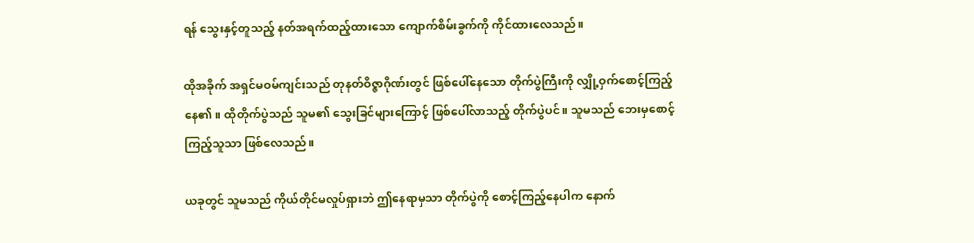ရန် သွေးနှင့်တူသည့် နတ်အရက်ထည့်ထားသော ကျောက်စိမ်းခွက်ကို ကိုင်ထားလေသည်။

ထိုအခိုက် အရှင်မဝမ်ကျင်းသည် တုနတ်ဝိဇ္ဇာဂိုဏ်းတွင် ဖြစ်ပေါ်နေသော တိုက်ပွဲကြီးကို လျှို့ဝှက်စောင့်ကြည့်နေ၏။ ထိုတိုက်ပွဲသည် သူမ၏ သွေးခြင်များကြောင့် ဖြစ်ပေါ်လာသည့် တိုက်ပွဲပင်။ သူမသည် ဘေးမှစောင့်ကြည့်သူသာ ဖြစ်လေသည်။

ယခုတွင် သူမသည် ကိုယ်တိုင်မလှုပ်ရှားဘဲ ဤနေရာမှသာ တိုက်ပွဲကို စောင့်ကြည့်နေပါက နောက်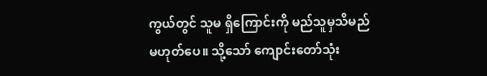ကွယ်တွင် သူမ ရှိကြောင်းကို မည်သူမှသိမည်မဟုတ်ပေ။ သို့သော် ကျောင်းတော်သုံး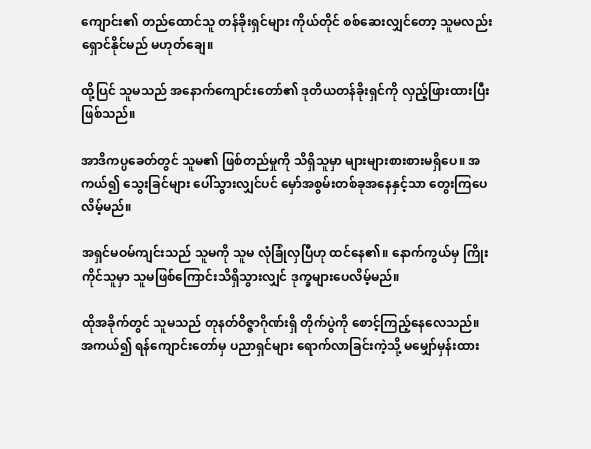ကျောင်း၏ တည်ထောင်သူ တန်ခိုးရှင်များ ကိုယ်တိုင် စစ်ဆေးလျှင်တော့ သူမလည်း ရှောင်နိုင်မည် မဟုတ်ချေ။

ထို့ပြင် သူမသည် အနောက်ကျောင်းတော်၏ ဒုတိယတန်ခိုးရှင်ကို လှည့်ဖြားထားပြီးဖြစ်သည်။

အာဒိကပ္ပခေတ်တွင် သူမ၏ ဖြစ်တည်မှုကို သိရှိသူမှာ များများစားစားမရှိပေ။ အကယ်၍ သွေးခြင်များ ပေါ်သွားလျှင်ပင် မှော်အစွမ်းတစ်ခုအနေနှင့်သာ တွေးကြပေလိမ့်မည်။

အရှင်မဝမ်ကျင်းသည် သူမကို သူမ လုံခြုံလှပြီဟု ထင်နေ၏။ နောက်ကွယ်မှ ကြိုးကိုင်သူမှာ သူမဖြစ်ကြောင်းသိရှိသွားလျှင် ဒုက္ခများပေလိမ့်မည်။

ထိုအခိုက်တွင် သူမသည် တုနတ်ဝိဇ္ဇာဂိုဏ်းရှိ တိုက်ပွဲကို စောင့်ကြည့်နေလေသည်။ အကယ်၍ ရန်ကျောင်းတော်မှ ပညာရှင်များ ရောက်လာခြင်းကဲ့သို့ မမျှော်မှန်းထား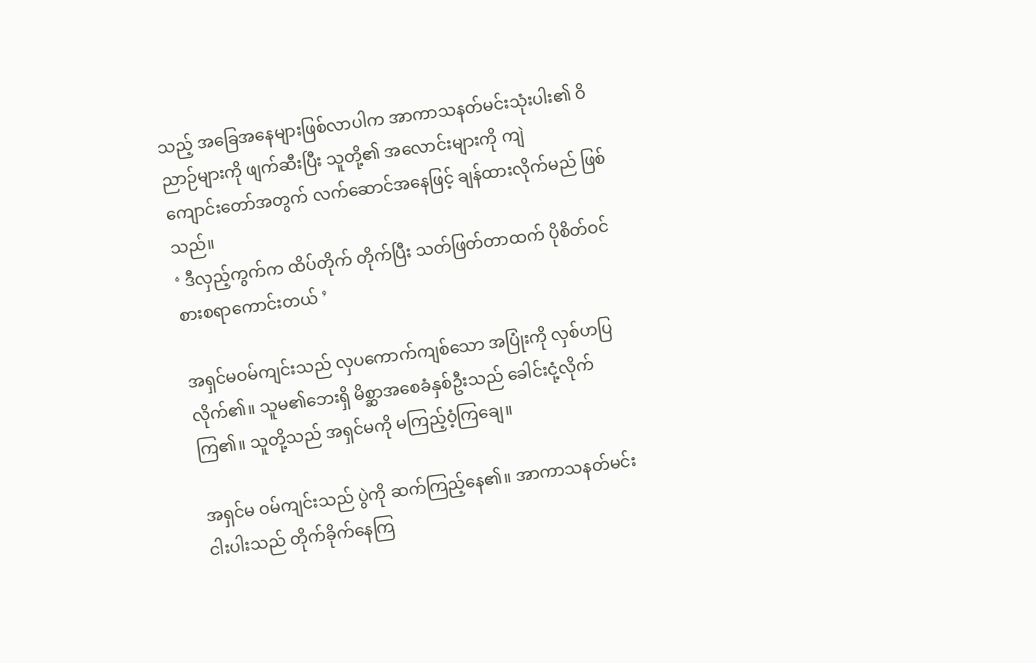သည့် အခြေအနေများဖြစ်လာပါက အာကာသနတ်မင်းသုံးပါး၏ ဝိညာဉ်များကို ဖျက်ဆီးပြီး သူတို့၏ အလောင်းများကို ကျဲကျောင်း‌တော်အတွက် လက်ဆောင်အနေဖြင့် ချန်ထားလိုက်မည် ဖြစ်သည်။
‘ ဒီလှည့်ကွက်က ထိပ်တိုက် တိုက်ပြီး သတ်ဖြတ်တာထက် ပိုစိတ်ဝင်စားစရာကောင်းတယ် ’

အရှင်မဝမ်ကျင်းသည် လှပကောက်ကျစ်သော အပြုံးကို လှစ်ဟပြလိုက်၏။ သူမ၏ဘေးရှိ မိစ္ဆာအစေခံနှစ်ဦးသည် ခေါင်းငုံ့လိုက်ကြ၏။ သူတို့သည် အရှင်မကို မကြည့်ဝံ့ကြချေ။

အရှင်မ ဝမ်ကျင်းသည် ပွဲကို ဆက်ကြည့်နေ၏။ အာကာသနတ်မင်းငါးပါးသည် တိုက်ခိုက်နေကြ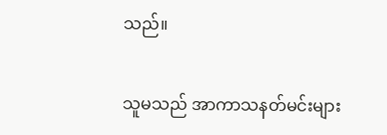သည်။

သူမသည် အာကာသနတ်မင်းများ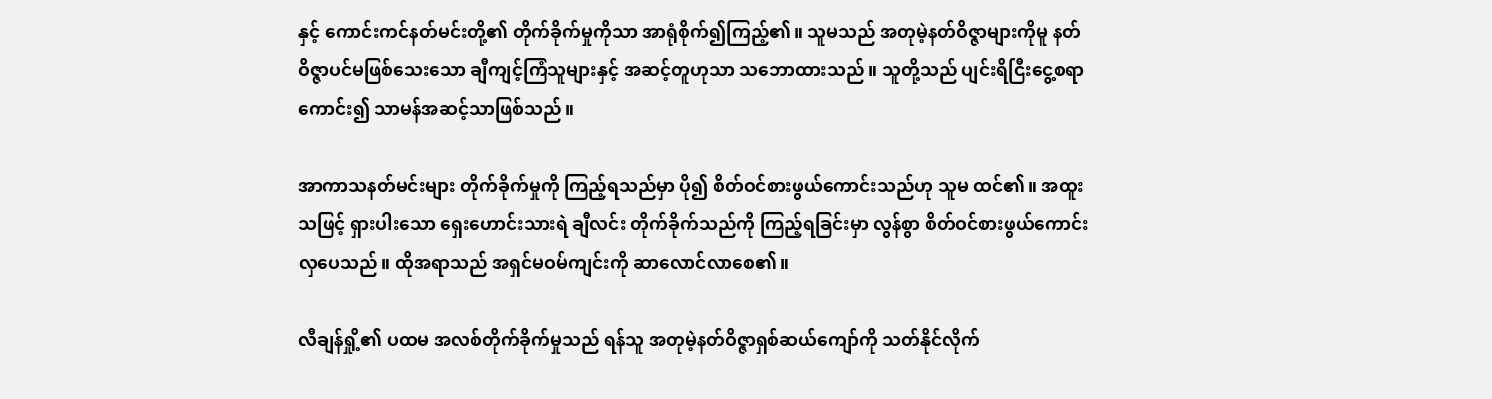နှင့် ကောင်းကင်နတ်မင်းတို့၏ တိုက်ခိုက်မှုကိုသာ အာရုံစိုက်၍ကြည့်၏။ သူမသည် အတုမဲ့နတ်ဝိဇ္ဇာများကိုမူ နတ်ဝိဇ္ဇာပင်မဖြစ်သေးသော ချီကျင့်ကြံသူများနှင့် အဆင့်တူဟုသာ သဘောထားသည်။ သူတို့သည် ပျင်းရိငြီးငွေ့စရာကောင်း၍ သာမန်အဆင့်သာဖြစ်သည်။

အာကာသနတ်မင်းများ တိုက်ခိုက်မှုကို ကြည့်ရသည်မှာ ပို၍ စိတ်ဝင်စားဖွယ်ကောင်းသည်ဟု သူမ ထင်၏။ အထူးသဖြင့် ရှားပါးသော ရှေးဟောင်းသားရဲ ချီလင်း တိုက်ခိုက်သည်ကို ကြည့်ရခြင်းမှာ လွန်စွာ စိတ်ဝင်စားဖွယ်ကောင်းလှပေသည်။ ထိုအရာသည် အရှင်မဝမ်ကျင်းကို ဆာလောင်လာစေ၏။

လီချန်ရှို့၏ ပထမ အလစ်တိုက်ခိုက်မှုသည် ရန်သူ အတုမဲ့နတ်ဝိဇ္ဇာရှစ်ဆယ်ကျော်ကို သတ်နိုင်လိုက်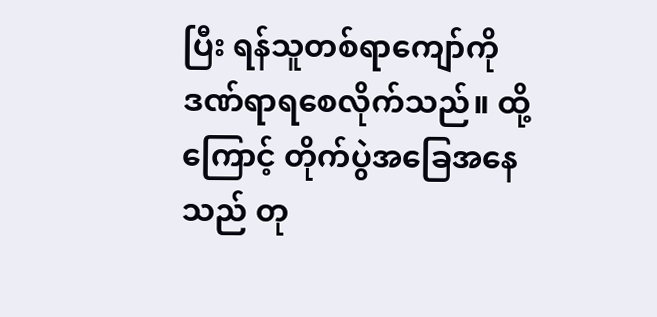ပြီး ရန်သူတစ်ရာကျော်ကို ဒဏ်ရာရစေလိုက်သည်။ ထို့ကြောင့် တိုက်ပွဲအခြေအနေသည် တု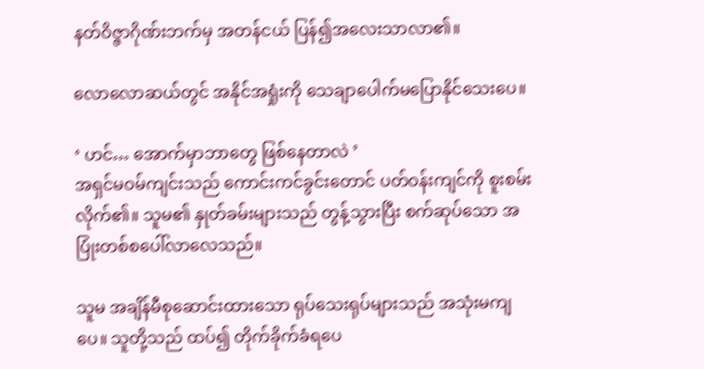နတ်ဝိဇ္ဇာဂိုဏ်းဘက်မှ အတန်ငယ် ပြန်၍အလေးသာလာ၏။

လောလောဆယ်တွင် အနိုင်အရှုံးကို သေချာပေါက်မပြောနိုင်သေးပေ။

‘ ဟင်… အောက်မှာဘာတွေ ဖြစ်နေတာလဲ ’
အရှင်မဝမ်ကျင်းသည် ကောင်းကင်ခွင်းတောင် ပတ်ဝန်းကျင်ကို စူးစမ်းလိုက်၏။ သူမ၏ နှုတ်ခမ်းများသည် တွန့်သွားပြီး စက်ဆုပ်သော အပြုံးတစ်စပေါ်လာလေသည်။

သူမ အချိန်မီစုဆောင်းထားသော ရုပ်သေးရုပ်များသည် အသုံးမကျပေ။ သူတို့သည် ထပ်၍ တိုက်ခိုက်ခံရပေ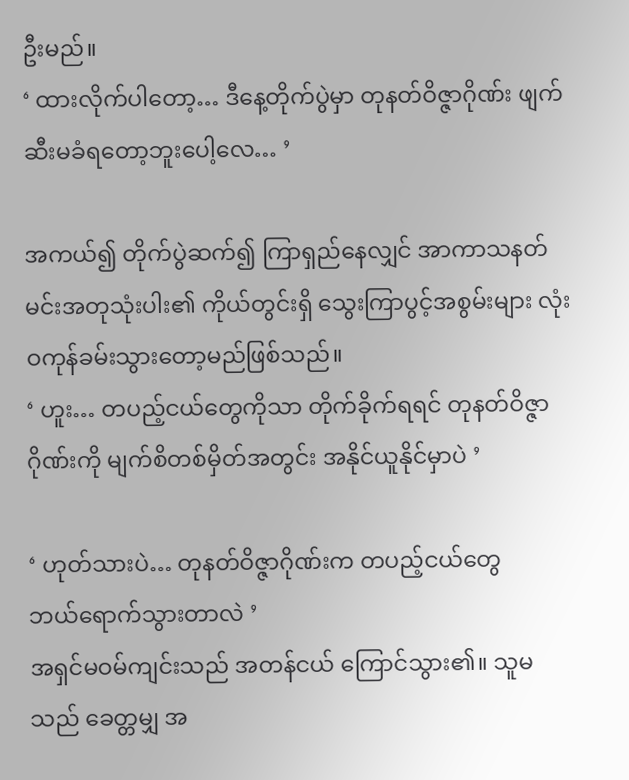ဦးမည်။
‘ ထားလိုက်ပါတော့… ဒီနေ့တိုက်ပွဲမှာ တုနတ်ဝိဇ္ဇာဂိုဏ်း ဖျက်ဆီးမခံရတော့ဘူးပေါ့လေ… ’

အကယ်၍ တိုက်ပွဲဆက်၍ ကြာရှည်နေလျှင် အာကာသနတ်မင်းအတုသုံးပါး၏ ကိုယ်တွင်းရှိ သွေးကြာပွင့်အစွမ်းများ လုံးဝကုန်ခမ်းသွားတော့မည်ဖြစ်သည်။
‘ ဟူး… တပည့်ငယ်တွေကိုသာ တိုက်ခိုက်ရရင် တုနတ်ဝိဇ္ဇာဂိုဏ်းကို မျက်စိတစ်မှိတ်အတွင်း အနိုင်ယူနိုင်မှာပဲ ’

‘ ဟုတ်သားပဲ… တုနတ်ဝိဇ္ဇာဂိုဏ်းက တပည့်ငယ်တွေ ဘယ်‌ရောက်သွားတာလဲ ’
အရှင်မဝမ်ကျင်းသည် အတန်ငယ် ကြောင်သွား၏။ သူမသည် ခေတ္တမျှ အ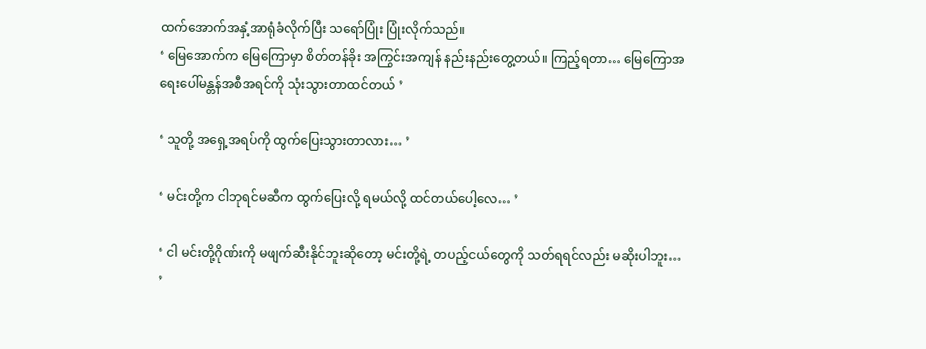ထက်အောက်အနှံ့အာရုံခံလိုက်ပြီး သရော်ပြုံး ပြုံးလိုက်သည်။
‘ မြေအောက်က မြေကြောမှာ စိတ်တန်ခိုး အကြွင်းအကျန် နည်းနည်းတွေ့တယ်။ ကြည့်ရတာ… မြေကြောအရေးပေါ်မန္တန်အစီအရင်ကို သုံးသွားတာထင်တယ် ’

‘ သူတို့ အရှေ့အရပ်ကို ထွက်ပြေးသွားတာလား… ’

‘ မင်းတို့က ငါဘုရင်မဆီက ထွက်ပြေးလို့ ရမယ်လို့ ထင်တယ်ပေါ့လေ… ’

‘ ငါ မင်းတို့ဂိုဏ်းကို မဖျက်ဆီးနိုင်ဘူးဆိုတော့ မင်းတို့ရဲ့ တပည့်ငယ်တွေကို သတ်ရရင်လည်း မဆိုးပါဘူး… ’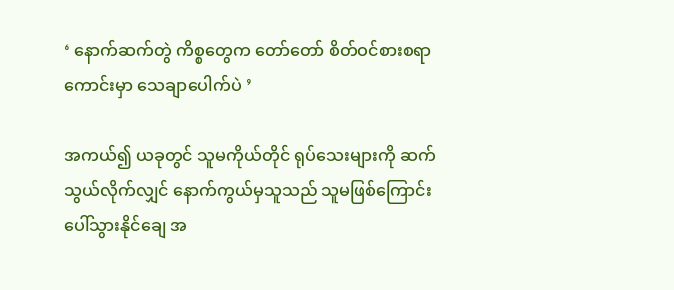‘ နောက်ဆက်တွဲ ကိစ္စတွေက တော်တော် စိတ်ဝင်စားစရာကောင်းမှာ သေချာပေါက်ပဲ ’

အကယ်၍ ယခုတွင် သူမကိုယ်တိုင် ရုပ်သေးများကို ဆက်သွယ်လိုက်လျှင် နောက်ကွယ်မှသူသည် သူမဖြစ်ကြောင်း ပေါ်သွားနိုင်ချေ အ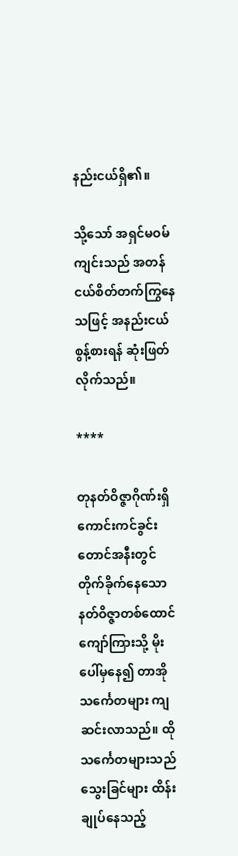နည်းငယ်ရှိ၏။

သို့သော် အရှင်မဝမ်ကျင်းသည် အတန်ငယ်စိတ်တက်ကြွနေသဖြင့် အနည်းငယ် စွန့်စားရန် ဆုံးဖြတ်လိုက်သည်။

****

တုနတ်ဝိဇ္ဇာဂိုဏ်းရှိ ကောင်းကင်ခွင်းတောင်အနီးတွင် တိုက်ခိုက်နေသော နတ်ဝိဇ္ဇာတစ်ထောင်ကျော်ကြားသို့ မိုးပေါ်မှနေ၍ တာအိုသင်္ကေတများ ကျဆင်းလာသည်။ ထိုသင်္ကေတများသည် သွေးခြင်များ ထိန်းချုပ်နေသည့်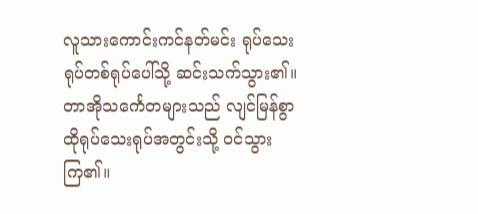လူသားကောင်းကင်နတ်မင်း ရုပ်သေးရုပ်တစ်ရုပ်ပေါ်သို့ ဆင်းသက်သွား၏။ တာအိုသင်္ကေတများသည် လျင်မြန်စွာ ထိုရုပ်သေးရုပ်အတွင်းသို့ ဝင်သွားကြ၏။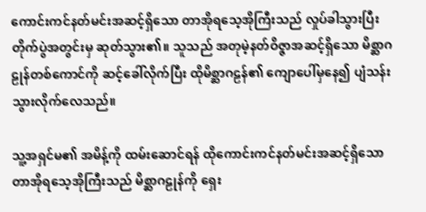ကောင်းကင်နတ်မင်းအဆင့်ရှိသော တာအိုရသေ့အိုကြီးသည် လှုပ်ခါသွားပြီး တိုက်ပွဲအတွင်းမှ ဆုတ်သွား၏။ သူသည် အတုမဲ့နတ်ဝိဇ္ဇာအဆင့်ရှိသော မိစ္ဆာဂဠုန်တစ်‌ကောင်ကို ဆင့်ခေါ်လိုက်ပြီး ထိုမိစ္ဆာဂဠန်၏ ကျောပေါ်မှနေ၍ ပျံသန်းသွားလိုက်လေသည်။

သူ့အရှင်မ၏ အမိန့်ကို ထမ်းဆောင်ရန် ထိုကောင်းကင်နတ်မင်းအဆင့်ရှိသော တာအိုရသေ့အိုကြီးသည် မိစ္ဆာဂဠုန်ကို ရှေး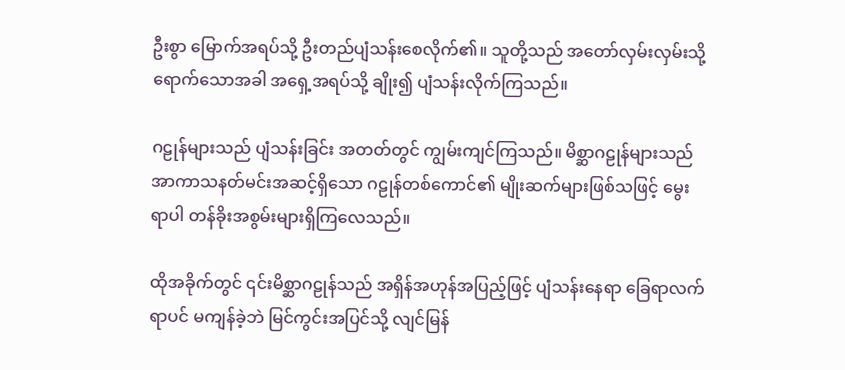ဦးစွာ မြောက်အရပ်သို့ ဦးတည်ပျံသန်းစေလိုက်၏။ သူတို့သည် အတော်လှမ်းလှမ်းသို့ရောက်သောအခါ အရှေ့အရပ်သို့ ချိုး၍ ပျံသန်းလိုက်ကြသည်။

ဂဠုန်များသည် ပျံသန်းခြင်း အတတ်တွင် ကျွမ်းကျင်ကြသည်။ မိစ္ဆာဂဠုန်များသည် အာကာသနတ်မင်းအဆင့်ရှိသော ဂဠုန်တစ်ကောင်၏ မျိုးဆက်များဖြစ်သဖြင့် မွေးရာပါ တန်ခိုးအစွမ်းများရှိကြလေသည်။

ထိုအခိုက်တွင် ၎င်းမိစ္ဆာဂဠုန်သည် အရှိန်အဟုန်အပြည့်ဖြင့် ပျံသန်းနေရာ ခြေရာလက်ရာပင် မကျန်ခဲ့ဘဲ မြင်ကွင်းအပြင်သို့ လျင်မြန်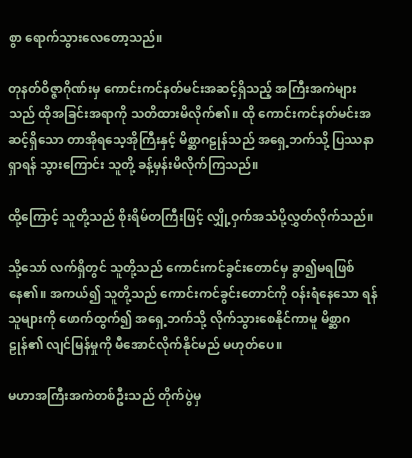စွာ ရောက်သွားလေတော့သည်။

တုနတ်ဝိဇ္ဇာဂိုဏ်းမှ ကောင်းကင်နတ်မင်းအဆင့်ရှိသည့် အကြီးအကဲများသည် ထိုအခြင်းအရာကို သတိထားမိလိုက်၏။ ထို ကောင်းကင်နတ်မင်းအဆင့်ရှိသော တာအိုရသေ့အိုကြီးနှင့် မိစ္ဆာဂဠုန်သည် အရှေ့ဘက်သို့ ပြဿနာရှာရန် သွားကြောင်း သူတို့ ခန့်မှန်းမိလိုက်ကြသည်။

ထို့ကြောင့် သူတို့သည် စိုးရိမ်တကြီးဖြင့် လျှို့ဝှက်အသံပို့လွှတ်လိုက်သည်။

သို့သော် လက်ရှိတွင် သူတို့သည် ကောင်းကင်ခွင်းတောင်မှ ခွာ၍မရဖြစ်နေ၏။ အကယ်၍ သူတို့သည် ကောင်းကင်ခွင်းတောင်ကို ဝန်းရံနေသော ရန်သူများကို ဖောက်ထွက်၍ အရှေ့ဘက်သို့ လိုက်သွားစေနိုင်ကာမူ မိစ္ဆာဂဠုန်၏ လျင်မြန်မှုကို မီအောင်လိုက်နိုင်မည် မဟုတ်ပေ။

မဟာအကြီးအကဲတစ်ဦးသည် တိုက်ပွဲမှ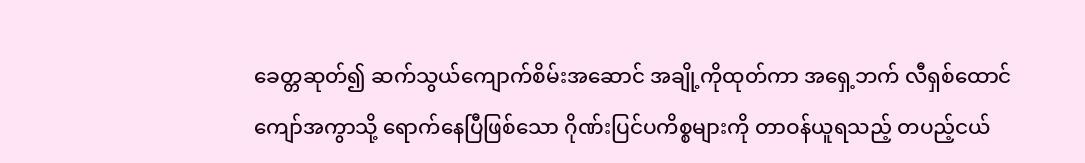ခေတ္တဆုတ်၍ ဆက်သွယ်ကျောက်စိမ်းအ‌ဆောင် အချို့ကိုထုတ်ကာ အရှေ့ဘက် လီရှစ်ထောင်ကျော်အကွာသို့ ရောက်နေပြီဖြစ်သော ဂိုဏ်းပြင်ပကိစ္စများကို တာဝန်ယူရသည့် တပည့်ငယ်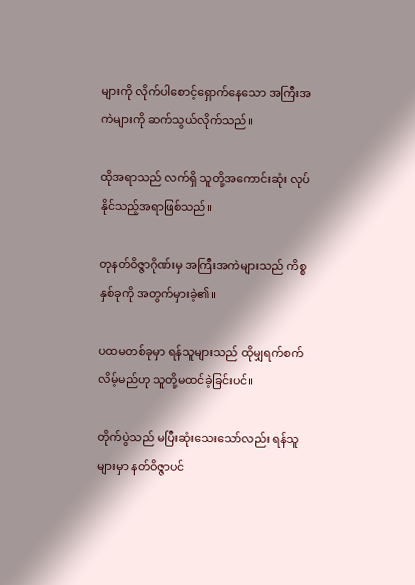များကို လိုက်ပါစောင့်ရှောက်နေသော အကြီးအကဲများကို ဆက်သွယ်လိုက်သည်။

ထိုအရာသည် လက်ရှိ သူတို့အကောင်းဆုံး လုပ်နိုင်သည့်အရာဖြစ်သည်။

တုနတ်ဝိဇ္ဇာဂိုဏ်းမှ အကြီးအကဲများသည် ကိစ္စနှစ်ခုကို အတွက်မှားခဲ့၏။

ပထမတစ်ခုမှာ ရန်သူများသည် ထိုမျှရက်စက်လိမ့်မည်ဟု သူတို့မထင်ခဲ့ခြင်းပင်။

တိုက်ပွဲသည် မပြီးဆုံးသေးသော်လည်း ရန်သူများမှာ နတ်ဝိဇ္ဇာပင်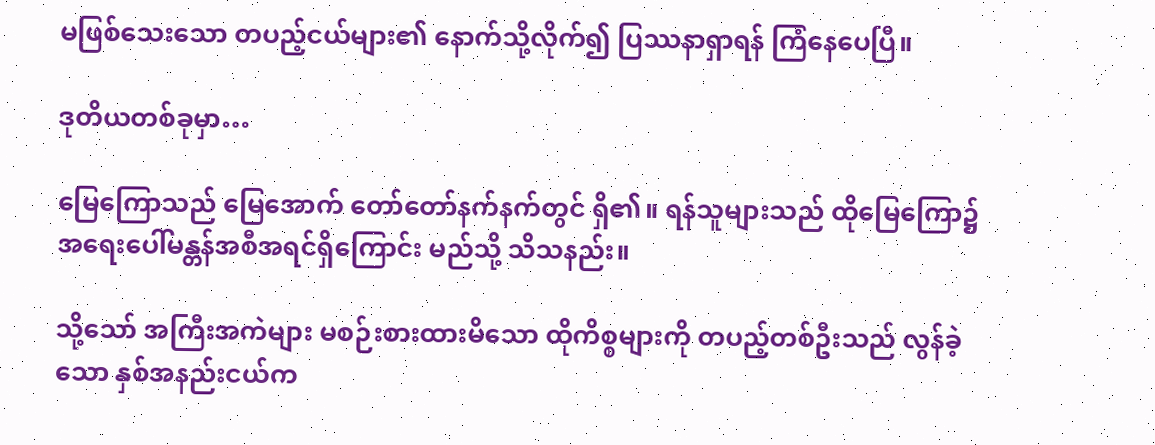မဖြစ်သေးသော တပည့်ငယ်များ၏ နောက်သို့လိုက်၍ ပြဿနာရှာရန် ကြံနေပေပြီ။

ဒုတိယတစ်ခုမှာ…

မြေကြောသည် မြေအောက် တော်တော်နက်နက်တွင် ရှိ၏။ ရန်သူများသည် ထိုမြေကြော၌ အရေးပေါ်မန္တန်အစီအရင်ရှိကြောင်း မည်သို့ သိသနည်း။

သို့သော် အကြီးအကဲများ မစဉ်းစားထားမိသော ထိုကိစ္စများကို တပည့်တစ်ဦးသည် လွန်ခဲ့သော နှစ်အနည်းငယ်က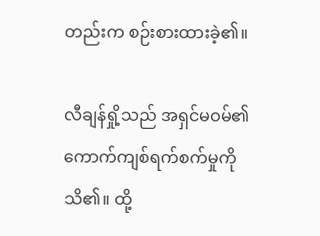တည်းက စဉ်းစားထားခဲ့၏။

လီချန်ရှို့သည် အရှင်မဝမ်၏ ကောက်ကျစ်ရက်စက်မှုကို သိ၏။ ထို့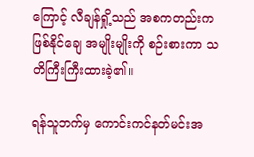ကြောင့် လီချန်ရှို့သည် အစကတည်းက ဖြစ်နိုင်ချေ အမျိုးမျိုးကို စဉ်းစားကာ သတိကြီးကြီးထားခဲ့၏။

ရန်သူဘက်မှ ကောင်းကင်နတ်မင်းအ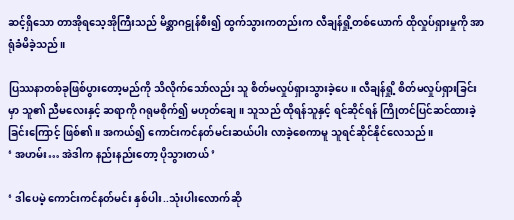ဆင့်ရှိသော တာအိုရသေ့အိုကြီးသည် မိစ္ဆာဂဠုန်စီး၍ ထွက်သွားကတည်းက လီချန်ရှို့တစ်ယောက် ထိုလှုပ်ရှားမှုကို အာရုံခံမိခဲ့သည်။

ပြဿနာတစ်ခုဖြစ်ပွားတော့မည်ကို သိလိုက်သော်လည်း သူ စိတ်မလှုပ်ရှားသွားခဲ့ပေ။ လီချန်ရှို့ စိတ်မလှုပ်ရှားခြင်းမှာ သူ၏ ညီမလေးနှင့် ဆရာကို ဂရုမစိုက်၍ မဟုတ်ချေ။ သူသည် ထိုရန်သူနှင့် ရင်ဆိုင်ရန် ကြိုတင်ပြင်ဆင်ထားခဲ့ခြင်းကြောင့် ဖြစ်၏။ အကယ်၍ ကောင်းကင်နတ်မင်းဆယ်ပါး လာခဲ့စေကာမူ သူရင်ဆိုင်နိုင်လေသည်။
‘ အဟမ်း… အဲဒါက နည်းနည်းတော့ ပိုသွားတယ် ’

‘ ဒါပေမဲ့ ကောင်းကင်နတ်မင်း နှစ်ပါး..သုံးပါးလောက်ဆို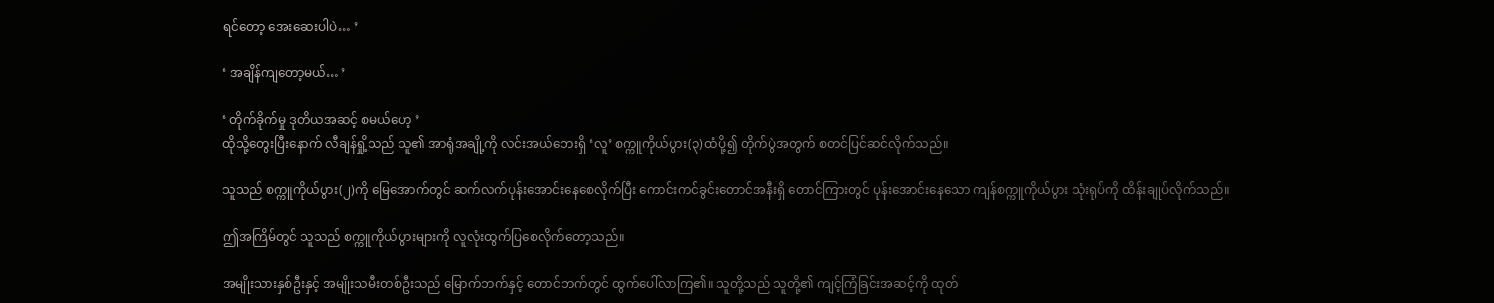ရင်တော့ အေးဆေးပါပဲ… ’

‘ အချိန်ကျတော့မယ်… ’

‘ တိုက်ခိုက်မှု ဒုတိယအဆင့် စမယ်ဟေ့ ’
ထိုသို့တွေးပြီးနောက် လီချန်ရှို့သည် သူ၏ အာရုံအချို့ကို လင်းအယ်ဘေးရှိ ‘လူ’ စက္ကူကိုယ်ပွား(၃)ထံပို့၍ တိုက်ပွဲအတွက် စတင်ပြင်ဆင်လိုက်သည်။

သူသည် စက္ကူကိုယ်ပွား(၂)ကို မြေအောက်တွင် ဆက်လက်ပုန်းအောင်းနေစေလိုက်ပြီး ကောင်းကင်ခွင်းတောင်အနီးရှိ တောင်ကြားတွင် ပုန်းအောင်းနေသော ကျန်စက္ကူကိုယ်ပွား သုံးရုပ်ကို ထိန်းချုပ်လိုက်သည်။

ဤအကြိမ်တွင် သူသည် စက္ကူကိုယ်ပွားများကို လူလုံးထွက်ပြစေလိုက်တော့သည်။

အမျိုးသားနှစ်ဦးနှင့် အမျိုးသမီးတစ်ဦးသည် မြောက်ဘက်နှင့် တောင်ဘက်တွင် ထွက်ပေါ်လာကြ၏။ သူတို့သည် သူတို့၏ ကျင့်ကြံခြင်းအဆင့်ကို ထုတ်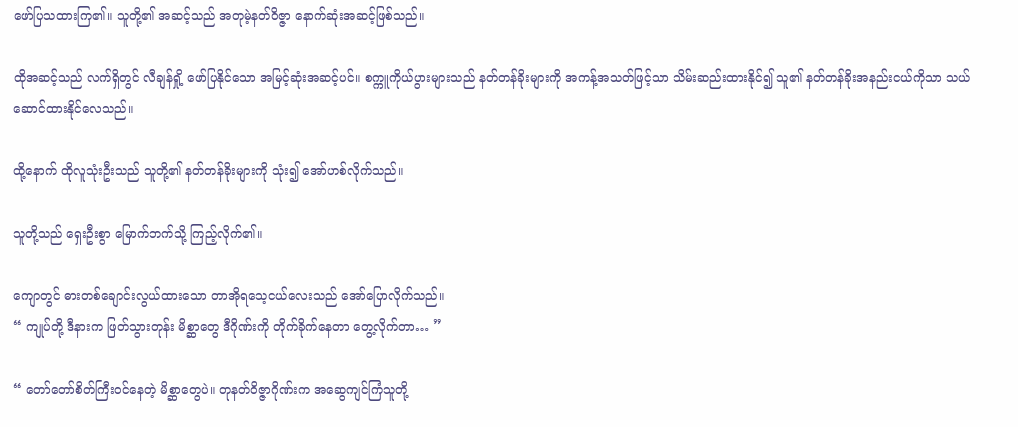ဖော်ပြသထားကြ၏။ သူတို့၏ အဆင့်သည် အတုမဲ့နတ်ဝိဇ္ဇာ နောက်ဆုံးအဆင့်ဖြစ်သည်။

ထိုအဆင့်သည် လက်ရှိတွင် လီချန်ရှို့ ဖော်ပြနိုင်သော အမြင့်ဆုံးအဆင့်ပင်။ စက္ကူကိုယ်ပွားများသည် နတ်တန်ခိုးများကို အကန့်အသတ်ဖြင့်သာ သိမ်းဆည်းထားနိုင်၍ သူ၏ နတ်တန်ခိုးအနည်းငယ်ကိုသာ သယ်ဆောင်ထားနိုင်လေသည်။

ထို့နောက် ထိုလူသုံးဦးသည် သူတို့၏ နတ်တန်ခိုးများကို သုံး၍ အော်ဟစ်လိုက်သည်။

သူတို့သည် ရှေးဦးစွာ မြောက်ဘက်သို့ ကြည့်လိုက်၏။

ကျောတွင် ဓားတစ်ချောင်းလွယ်ထားသော တာအိုရသေ့ငယ်လေးသည် အော်ပြောလိုက်သည်။
“ ကျုပ်တို့ ဒီနားက ဖြတ်သွားတုန်း မိစ္ဆာတွေ ဒီဂိုဏ်းကို တိုက်ခိုက်နေတာ တွေ့လိုက်တာ… ”

“ တော်တော်စိတ်ကြီးဝင်နေတဲ့ မိစ္ဆာတွေပဲ။ တုနတ်ဝိဇ္ဇာဂိုဏ်းက အဆွေကျင်ကြံသူတို့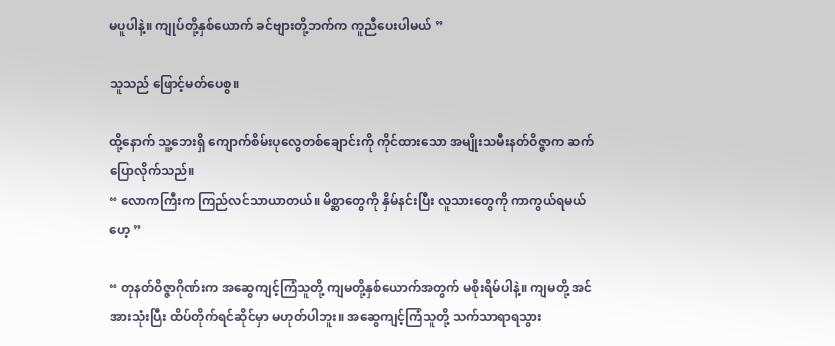မပူပါနဲ့။ ကျုပ်တို့နှစ်ယောက် ခင်ဗျားတို့ဘက်က ကူညီပေးပါမယ် ”

သူသည် ဖြောင့်မတ်ပေစွ။

ထို့နောက် သူ့ဘေးရှိ ကျောက်စိမ်းပုလွေတစ်ချောင်းကို ကိုင်ထားသော အမျိုးသမီးနတ်ဝိဇ္ဇာက ဆက်ပြောလိုက်သည်။
“ လောကကြီးက ကြည်လင်သာယာတယ်။ မိစ္ဆာတွေကို နှိမ်နင်းပြီး လူသားတွေကို ကာကွယ်ရမယ်ဟေ့ ”

“ တုနတ်ဝိဇ္ဇာဂိုဏ်းက အဆွေကျင့်ကြံသူတို့ ကျမတို့နှစ်ယောက်အတွက် မစိုးရိမ်ပါနဲ့။ ကျမတို့ အင်အားသုံးပြီး ထိပ်တိုက်ရင်ဆိုင်မှာ မဟုတ်ပါဘူး။ အဆွေကျင့်ကြံသူတို့ သက်သာရာရသွား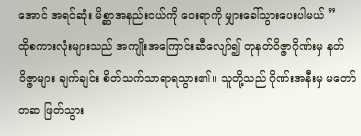အောင် အရင်ဆုံး မိစ္ဆာအနည်းငယ်ကို ဝေးရာကို မျှားခေါ်သွားပေးပါမယ် ”
ထိုစကားလုံးများသည် အကျိုးအကြောင်းဆီလျော်၍ တုနတ်ဝိဇ္ဇာဂိုဏ်းမှ နတ်ဝိဇ္ဇာများ ချက်ချင်း စိတ်သက်သာရာရသွား၏။ သူတို့သည် ဂိုဏ်းအနီးမှ မတော်တဆ ဖြတ်သွား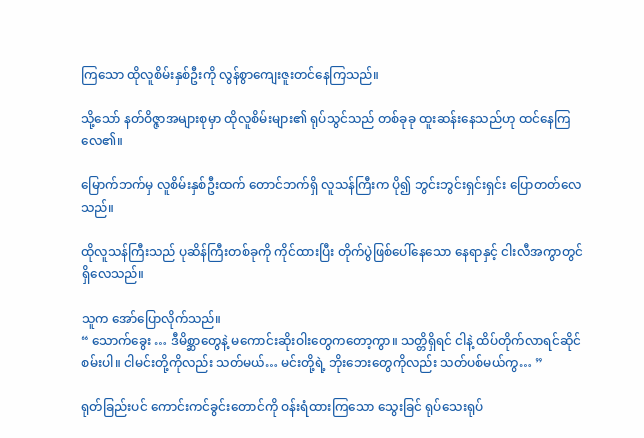ကြ‌သော ထိုလူစိမ်းနှစ်ဦးကို လွန်စွာကျေးဇူးတင်နေကြသည်။

သို့သော် နတ်ဝိဇ္ဇာအများစုမှာ ထိုလူစိမ်းများ၏ ရုပ်သွင်သည် တစ်ခုခု ထူးဆန်းနေသည်ဟု ထင်နေကြလေ၏။

မြောက်ဘက်မှ လူစိမ်းနှစ်ဦးထက် တောင်ဘက်ရှိ လူသန်ကြီးက ပို၍ ဘွင်းဘွင်းရှင်းရှင်း ပြောတတ်လေသည်။

ထိုလူသန်ကြီးသည် ပုဆိန်ကြီးတစ်ခုကို ကိုင်ထားပြီး တိုက်ပွဲဖြစ်ပေါ်နေသော နေရာနှင့် ငါးလီအကွာတွင် ရှိလေသည်။

သူက အော်ပြောလိုက်သည်။
“ သောက်ခွေး … ဒီမိစ္ဆာတွေနဲ့ မကောင်းဆိုးဝါးတွေကတော့ကွာ။ သတ္တိရှိရင် ငါနဲ့ ထိပ်တိုက်လာရင်ဆိုင်စမ်းပါ။ ငါမင်းတို့ကိုလည်း သတ်မယ်… မင်းတို့ရဲ့ ဘိုးဘေးတွေကိုလည်း သတ်ပစ်မယ်ကွ… ”

ရုတ်ခြည်းပင် ကောင်းကင်ခွင်းတောင်ကို ဝန်းရံထားကြသော သွေးခြင် ရုပ်သေးရုပ်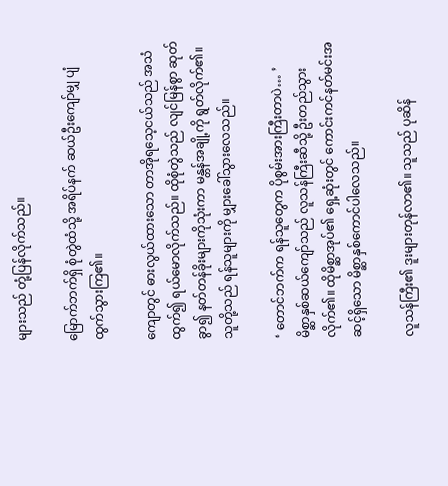များသည် တုံ့ပြန်လိုက်သည်။

မြောက်ဘက်ရှိ စုံတွဲထံသို့ အရိပ်နက် ဆယ်ဦးကျော်မျှ ပျံထွက်သွားကြ၏။

ကျောတွင် ဓားလွယ်ထားသော တာအိုရသေ့ငယ်သည် အသံထွက်၍ ရယ်မောလိုက်သည်။ ထိုစုံတွဲသည် လျင်မြန်စွာ ဆုတ်ခွာ၍ နတ်တန်ခိုးများကိုသုံးကာ မန္တန်အချို့ကို ရွတ်လိုက်၏။ သူတို့သည် ရန်သူများကို မျှားခေါ်သွားလေသည်။

‘ တောင်ဘက်က ရန်သူတွေက ပိုစွမ်းအားကြီးတာပဲ… ’
မိစ္ဆာနှစ်ဆယ်ကျော်သည် လူသန်ကြီးဆီသို့ ဦးတည်သွားလိုက်၏။ ထိုမိစ္ဆာအုပ်၏ ရှေ့ဆုံးတွင် ကောင်းကင်နတ်မင်းအဆင့်ရှိသော မိစ္ဆာနှစ်ကောင်ပါလေသည်။

လူသန်ကြီး၏ ဒူးများတုန်လာ၏။ သူသည် ပုဆိန်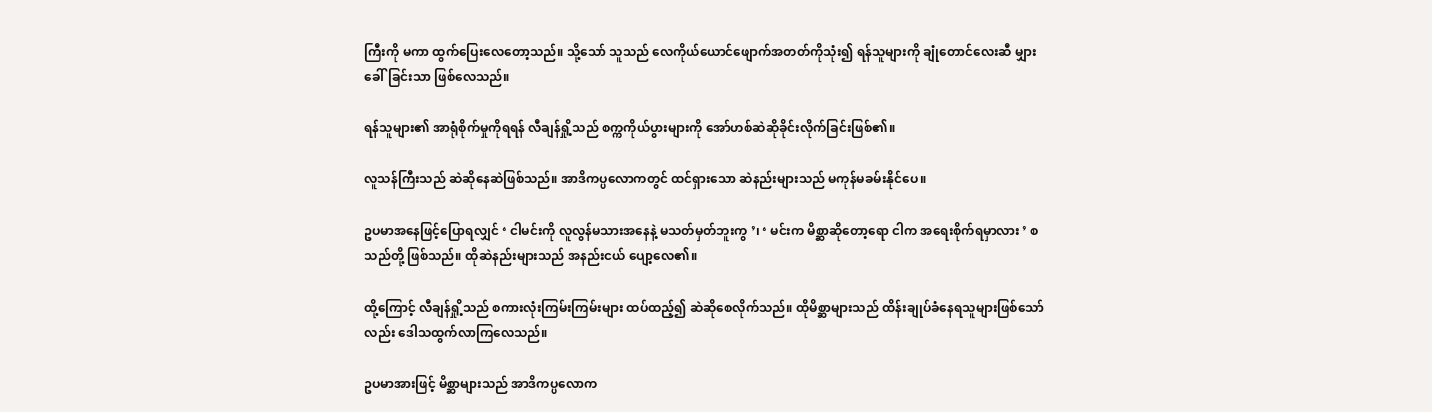ကြီးကို မကာ ထွက်ပြေးလေတော့သည်။ သို့သော် သူသည် လေကိုယ်ယောင်ဖျောက်အတတ်ကိုသုံး၍ ရန်သူများကို ချုံတောင်လေးဆီ မျှားခေါ်ခြင်းသာ ဖြစ်လေသည်။

ရန်သူများ၏ အာရုံစိုက်မှုကိုရရန် လီချန်ရှို့သည် စက္ကကိုယ်ပွားများကို အော်ဟစ်ဆဲဆိုခိုင်းလိုက်ခြင်းဖြစ်၏။

လူသန်ကြီးသည် ဆဲဆိုနေဆဲဖြစ်သည်။ အာဒိကပ္ပလောကတွင် ထင်ရှားသော ဆဲနည်းများသည် မကုန်မခမ်းနိုင်ပေ။

ဥပမာအနေဖြင့်ပြောရလျှင် ‘ ငါမင်းကို လူလွန်မသားအနေနဲ့ မသတ်မှတ်ဘူးကွ ’၊ ‘ မင်းက မိစ္ဆာဆိုတော့ရော ငါက အရေးစိုက်ရမှာလား ’ စသည်တို့ ဖြစ်သည်။ ထိုဆဲနည်းများသည် အနည်းငယ် ပျော့လေ၏။

ထို့ကြောင့် လီချန်ရှို့သည် စကားလုံးကြမ်းကြမ်းများ ထပ်ထည့်၍ ဆဲဆိုစေလိုက်သည်။ ထိုမိစ္ဆာများသည် ထိန်းချုပ်ခံနေရသူများဖြစ်သော်လည်း ‌ဒေါသထွက်လာကြလေသည်။

ဥပမာအားဖြင့် မိစ္ဆာများသည် အာဒိကပ္ပလောက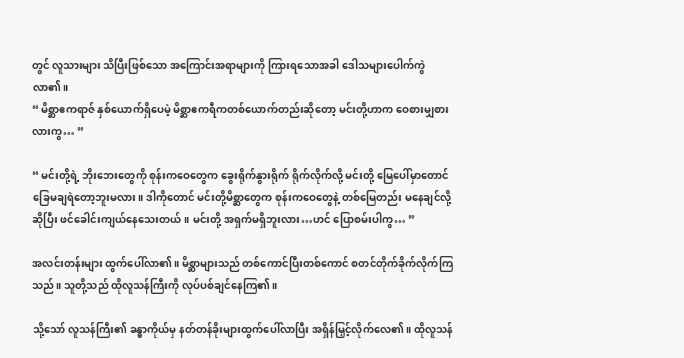တွင် လူသားများ သိပြီးဖြစ်သော အကြောင်းအရာများကို ကြားရသောအခါ ဒေါသများပေါက်ကွဲလာ၏။
“ မိစ္ဆာဧကရာဇ် နှစ်ယောက်ရှိပေမဲ့ မိစ္ဆာဧကရီကတစ်ယောက်တည်းဆိုတော့ မင်းတို့ဟာက ဝေစားမျှစားလားကွ… ”

“ မင်းတို့ရဲ့ ဘိုး‌ဘေးတွေကို စုန်းကဝေတွေက ခွေးရိုက်နွားရိုက် ရိုက်လိုက်လို့ မင်းတို့ မြေပေါ်မှာတောင် ခြေမချရဲတော့ဘူးမလား။ ဒါကိုတောင် မင်းတို့မိစ္ဆာတွေက စုန်းကဝေတွေနဲ့ တစ်မြေတည်း မနေချင်လို့ဆိုပြီး ဖင်ခေါင်းကျယ်နေသေးတယ်။ မင်းတို့ အရှက်မရှိဘူးလား…ဟင် ပြောစမ်းပါကွ… ”

အလင်းတန်းများ ထွက်ပေါ်လာ၏။ မိစ္ဆာများသည် တစ်ကောင်ပြီးတစ်ကောင် စတင်တိုက်ခိုက်လိုက်ကြသည်။ သူတို့သည် ထိုလူသန်ကြီးကို လုပ်ပစ်ချင်နေကြ၏။

သို့သော် လူသန်ကြီး၏ ခန္ဓာကိုယ်မှ နတ်တန်ခိုးများထွက်ပေါ်လာပြီး အရှိန်မြှင့်လိုက်လေ၏။ ထိုလူသန်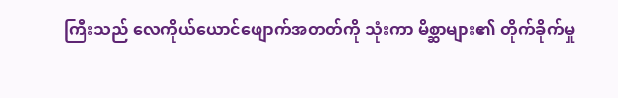ကြီးသည် လေကိုယ်ယောင်ဖျောက်အတတ်ကို သုံးကာ မိစ္ဆာများ၏ တိုက်ခိုက်မှု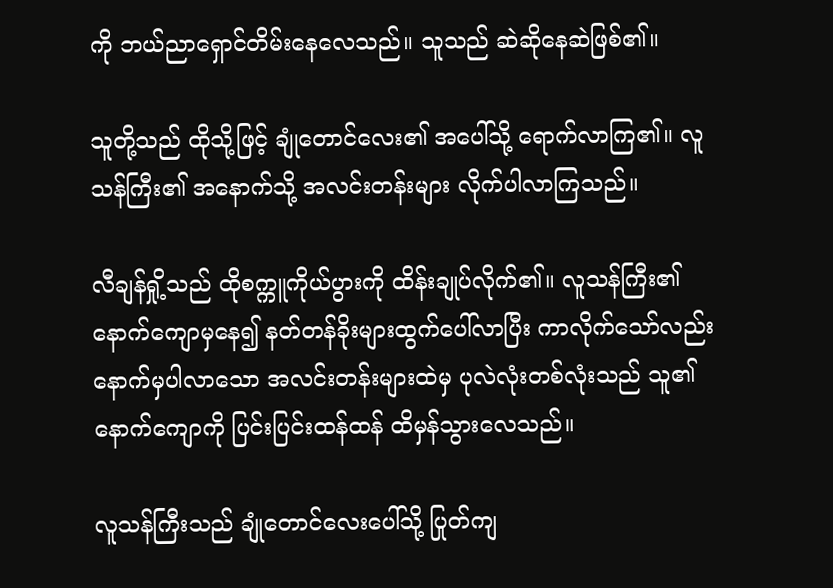ကို ဘယ်ညာရှောင်တိမ်းနေလေသည်။ သူသည် ဆဲဆိုနေဆဲဖြစ်၏။

သူတို့သည် ထိုသို့ဖြင့် ချုံတောင်လေး၏ အပေါ်သို့ ရောက်လာကြ၏။ လူသန်ကြီး၏ အနောက်သို့ အလင်းတန်းများ လိုက်ပါလာကြသည်။

လီချန်ရှို့သည် ထိုစက္ကူကိုယ်ပွားကို ထိန်းချုပ်လိုက်၏။ လူသန်ကြီး၏ နောက်ကျောမှနေ၍ နတ်တန်ခိုးများထွက်ပေါ်လာပြီး ကာလိုက်သော်လည်း နောက်မှပါလာသော အလင်းတန်းများထဲမှ ပုလဲလုံးတစ်လုံးသည် သူ၏နောက်ကျောကို ပြင်းပြင်းထန်ထန် ထိမှန်သွားလေသည်။

လူသန်ကြီးသည် ချုံတောင်လေးပေါ်သို့ ပြုတ်ကျ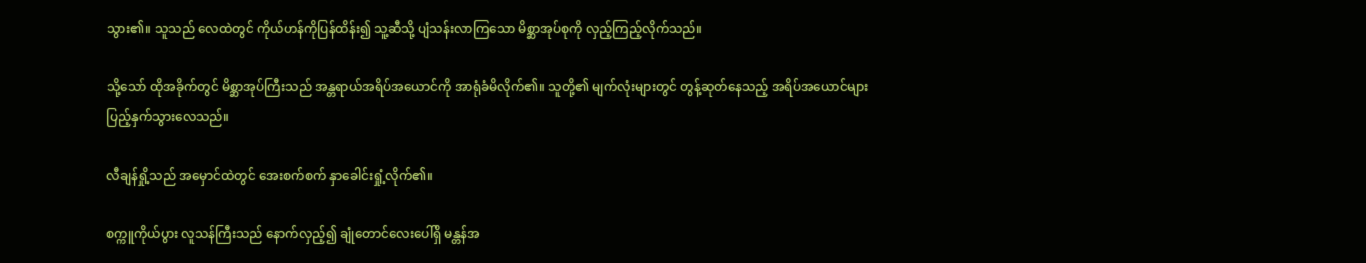သွား၏။ သူသည် လေထဲတွင် ကိုယ်ဟန်ကိုပြန်ထိန်း၍ သူ့ဆီသို့ ပျံသန်းလာကြသော မိစ္ဆာအုပ်စုကို လှည့်ကြည့်လိုက်သည်။

သို့သော် ထိုအခိုက်တွင် မိစ္ဆာအုပ်ကြီးသည် အန္တရာယ်အရိပ်အယောင်ကို အာရုံခံမိလိုက်၏။ သူတို့၏ မျက်လုံးများတွင် တွန့်ဆုတ်နေသည့် အရိပ်အယောင်များ ပြည့်နှက်သွားလေသည်။

လီချန်ရှို့သည် အမှောင်ထဲတွင် အေးစက်စက် နှာခေါင်းရှုံ့လိုက်၏။

စက္ကူကိုယ်ပွား လူသန်ကြီးသည် နောက်လှည့်၍ ချုံတောင်လေးပေါ်ရှိ မန္တန်အ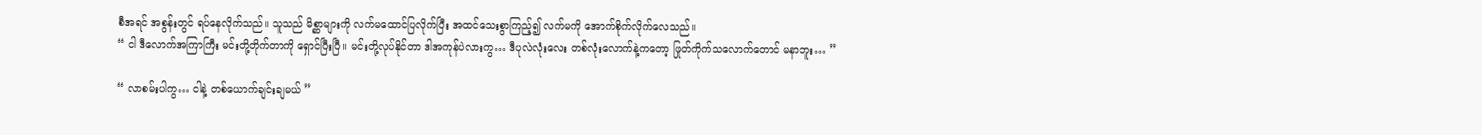စီအရင် အစွန်းတွင် ရပ်နေလိုက်သည်။ သူသည် မိစ္ဆာများကို လက်မထောင်ပြလိုက်ပြီး အထင်သေးစွာကြည့်၍ လက်မကို အောက်စိုက်လိုက်လေသည်။
“ ငါ ဒီလောက်အကြာကြီး မင်းတို့တိုက်တာကို ရှောင်ပြီးပြီ။ မင်းတို့လုပ်နိုင်တာ ဒါအကုန်ပဲလားကွ… ဒီပုလဲလုံးလေး တစ်လုံးလောက်နဲ့ကတော့ ဖြုတ်ကိုက်သလောက်တောင် မနာဘူး… ”

“ လာစမ်းပါကွ… ငါနဲ့ တစ်ယောက်ချင်းချမယ် ”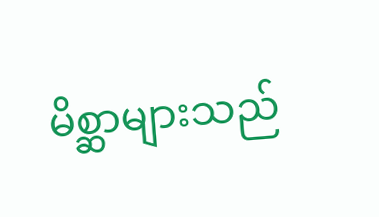မိစ္ဆာများသည်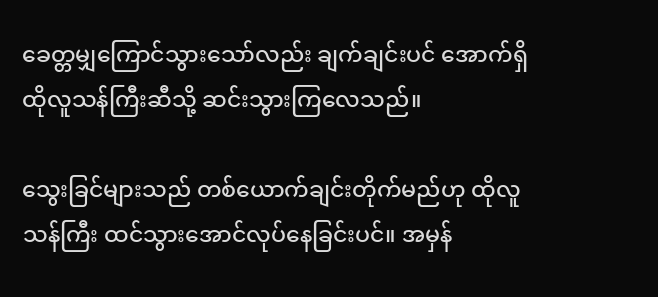ခေတ္တမျှကြောင်သွားသော်လည်း ချက်ချင်းပင် အောက်ရှိ ထိုလူသန်ကြီးဆီသို့ ဆင်းသွားကြလေသည်။

သွေးခြင်များသည် တစ်ယောက်ချင်းတိုက်မည်ဟု ထိုလူသန်ကြီး ထင်သွားအောင်လုပ်နေခြင်းပင်။ အမှန်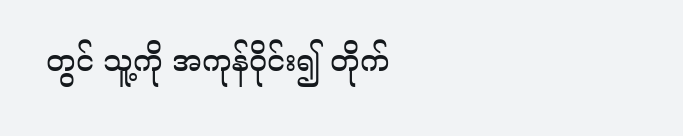တွင် သူ့ကို အကုန်ဝိုင်း၍ တိုက်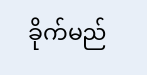ခိုက်မည်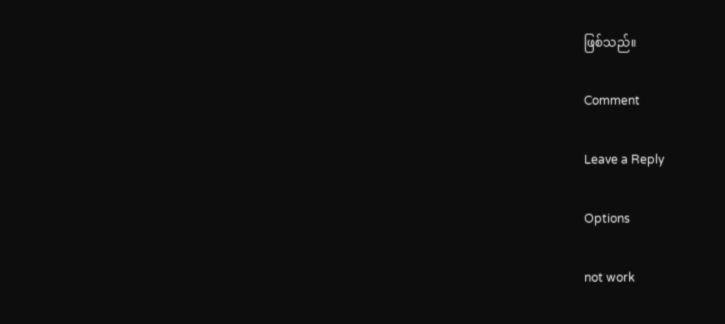ဖြစ်သည်။

Comment

Leave a Reply

Options

not work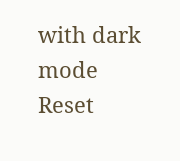with dark mode
Reset